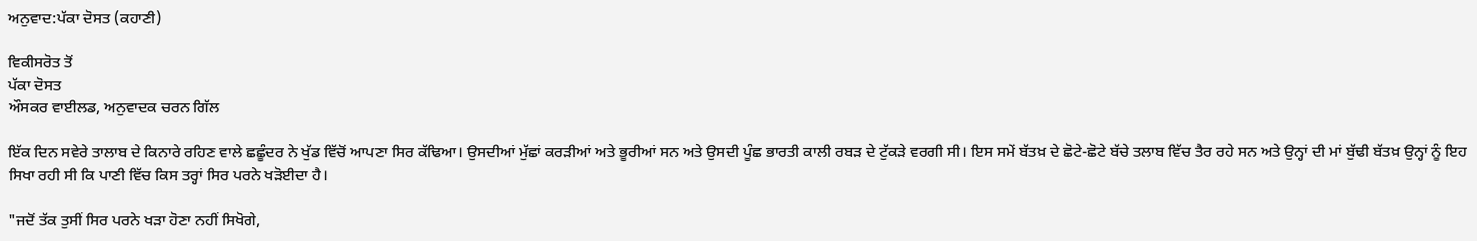ਅਨੁਵਾਦ:ਪੱਕਾ ਦੋਸਤ (ਕਹਾਣੀ)

ਵਿਕੀਸਰੋਤ ਤੋਂ
ਪੱਕਾ ਦੋਸਤ
ਔਸਕਰ ਵਾਈਲਡ, ਅਨੁਵਾਦਕ ਚਰਨ ਗਿੱਲ

ਇੱਕ ਦਿਨ ਸਵੇਰੇ ਤਾਲਾਬ ਦੇ ਕਿਨਾਰੇ ਰਹਿਣ ਵਾਲੇ ਛਛੂੰਦਰ ਨੇ ਖੁੱਡ ਵਿੱਚੋਂ ਆਪਣਾ ਸਿਰ ਕੱਢਿਆ। ਉਸਦੀਆਂ ਮੁੱਛਾਂ ਕਰੜੀਆਂ ਅਤੇ ਭੂਰੀਆਂ ਸਨ ਅਤੇ ਉਸਦੀ ਪੂੰਛ ਭਾਰਤੀ ਕਾਲੀ ਰਬੜ ਦੇ ਟੁੱਕੜੇ ਵਰਗੀ ਸੀ। ਇਸ ਸਮੇਂ ਬੱਤਖ਼ ਦੇ ਛੋਟੇ-ਛੋਟੇ ਬੱਚੇ ਤਲਾਬ ਵਿੱਚ ਤੈਰ ਰਹੇ ਸਨ ਅਤੇ ਉਨ੍ਹਾਂ ਦੀ ਮਾਂ ਬੁੱਢੀ ਬੱਤਖ਼ ਉਨ੍ਹਾਂ ਨੂੰ ਇਹ ਸਿਖਾ ਰਹੀ ਸੀ ਕਿ ਪਾਣੀ ਵਿੱਚ ਕਿਸ ਤਰ੍ਹਾਂ ਸਿਰ ਪਰਨੇ ਖੜੋਈਦਾ ਹੈ।

"ਜਦੋਂ ਤੱਕ ਤੁਸੀਂ ਸਿਰ ਪਰਨੇ ਖੜਾ ਹੋਣਾ ਨਹੀਂ ਸਿਖੋਗੇ,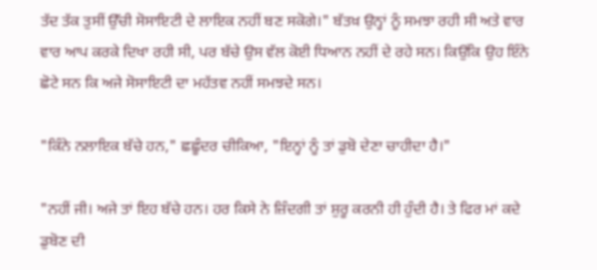ਤੱਦ ਤੱਕ ਤੁਸੀਂ ਉੱਚੀ ਸੋਸਾਇਟੀ ਦੇ ਲਾਇਕ ਨਹੀਂ ਬਣ ਸਕੋਗੇ।" ਬੱਤਖ਼ ਉਨ੍ਹਾਂ ਨੂੰ ਸਮਝਾ ਰਹੀ ਸੀ ਅਤੇ ਵਾਰ ਵਾਰ ਆਪ ਕਰਕੇ ਦਿਖਾ ਰਹੀ ਸੀ, ਪਰ ਬੱਚੇ ਉਸ ਵੱਲ ਕੋਈ ਧਿਆਨ ਨਹੀਂ ਦੇ ਰਹੇ ਸਨ। ਕਿਉਂਕਿ ਉਹ ਇੰਨੇ ਛੋਟੇ ਸਨ ਕਿ ਅਜੇ ਸੋਸਾਇਟੀ ਦਾ ਮਹੱਤਵ ਨਹੀਂ ਸਮਝਦੇ ਸਨ।

"ਕਿੰਨੇ ਨਲਾਇਕ ਬੱਚੇ ਹਨ," ਛਛੂੰਦਰ ਚੀਕਿਆ, "ਇਨ੍ਹਾਂ ਨੂੰ ਤਾਂ ਡੁਬੋ ਦੇਣਾ ਚਾਹੀਦਾ ਹੈ।"

"ਨਹੀਂ ਜੀ। ਅਜੇ ਤਾਂ ਇਹ ਬੱਚੇ ਹਨ। ਹਰ ਕਿਸੇ ਨੇ ਜ਼ਿੰਦਗੀ ਤਾਂ ਸ਼ੁਰੂ ਕਰਨੀ ਹੀ ਹੁੰਦੀ ਹੈ। ਤੇ ਫਿਰ ਮਾਂ ਕਦੇ ਡੁਬੋਣ ਦੀ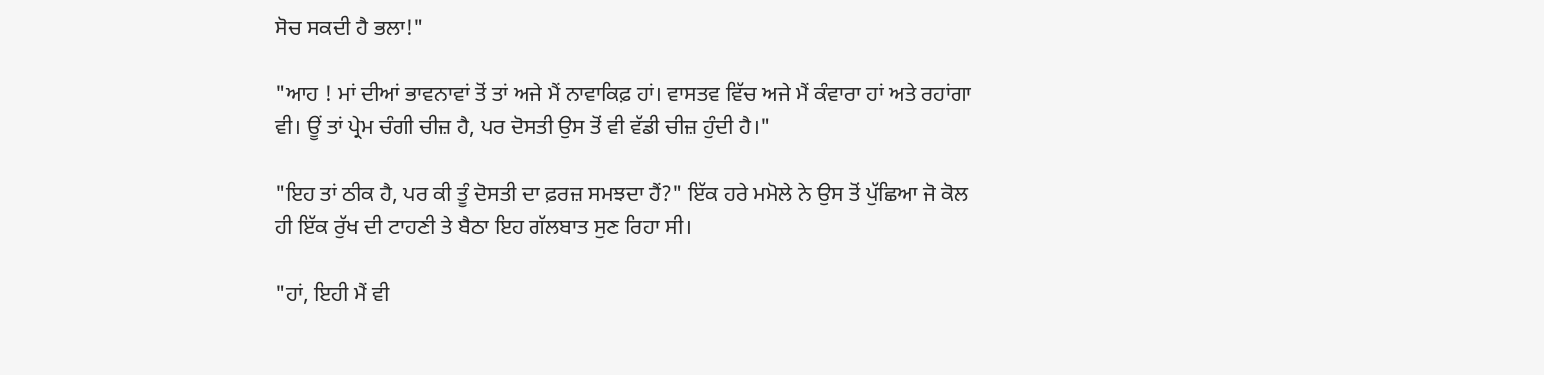ਸੋਚ ਸਕਦੀ ਹੈ ਭਲਾ!"

"ਆਹ ! ਮਾਂ ਦੀਆਂ ਭਾਵਨਾਵਾਂ ਤੋਂ ਤਾਂ ਅਜੇ ਮੈਂ ਨਾਵਾਕਿਫ਼ ਹਾਂ। ਵਾਸਤਵ ਵਿੱਚ ਅਜੇ ਮੈਂ ਕੰਵਾਰਾ ਹਾਂ ਅਤੇ ਰਹਾਂਗਾ ਵੀ। ਊਂ ਤਾਂ ਪ੍ਰੇਮ ਚੰਗੀ ਚੀਜ਼ ਹੈ, ਪਰ ਦੋਸਤੀ ਉਸ ਤੋਂ ਵੀ ਵੱਡੀ ਚੀਜ਼ ਹੁੰਦੀ ਹੈ।"

"ਇਹ ਤਾਂ ਠੀਕ ਹੈ, ਪਰ ਕੀ ਤੂੰ ਦੋਸਤੀ ਦਾ ਫ਼ਰਜ਼ ਸਮਝਦਾ ਹੈਂ?" ਇੱਕ ਹਰੇ ਮਮੋਲੇ ਨੇ ਉਸ ਤੋਂ ਪੁੱਛਿਆ ਜੋ ਕੋਲ ਹੀ ਇੱਕ ਰੁੱਖ ਦੀ ਟਾਹਣੀ ਤੇ ਬੈਠਾ ਇਹ ਗੱਲਬਾਤ ਸੁਣ ਰਿਹਾ ਸੀ।

"ਹਾਂ, ਇਹੀ ਮੈਂ ਵੀ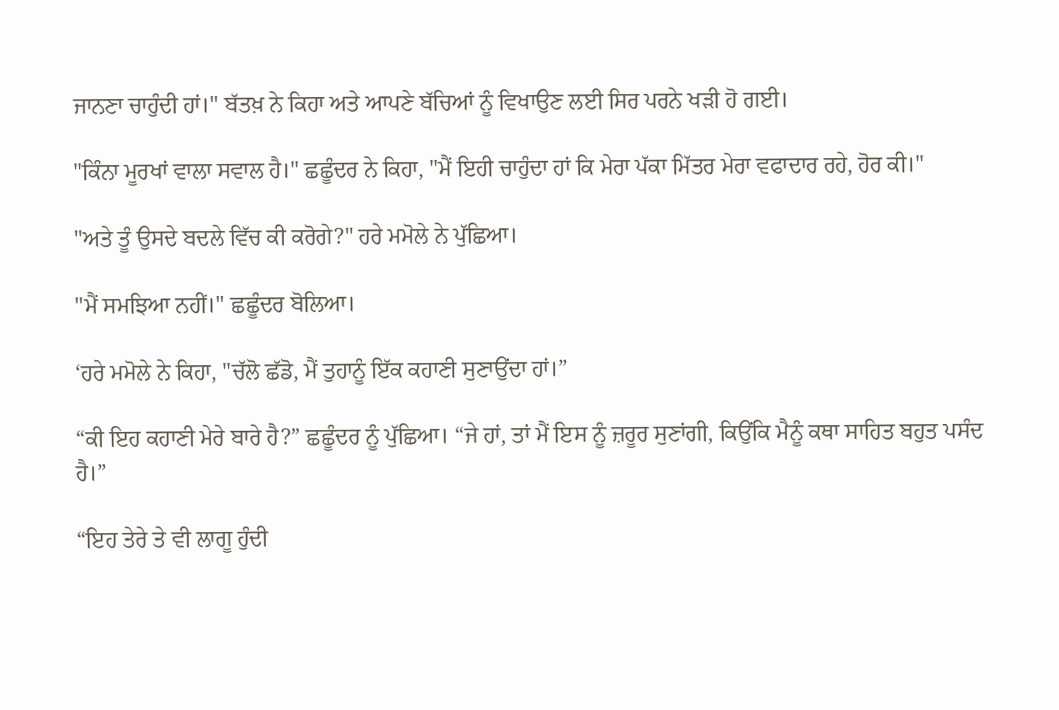ਜਾਨਣਾ ਚਾਹੁੰਦੀ ਹਾਂ।" ਬੱਤਖ਼ ਨੇ ਕਿਹਾ ਅਤੇ ਆਪਣੇ ਬੱਚਿਆਂ ਨੂੰ ਵਿਖਾਉਣ ਲਈ ਸਿਰ ਪਰਨੇ ਖੜੀ ਹੋ ਗਈ।

"ਕਿੰਨਾ ਮੂਰਖਾਂ ਵਾਲਾ ਸਵਾਲ ਹੈ।" ਛਛੂੰਦਰ ਨੇ ਕਿਹਾ, "ਮੈਂ ਇਹੀ ਚਾਹੁੰਦਾ ਹਾਂ ਕਿ ਮੇਰਾ ਪੱਕਾ ਮਿੱਤਰ ਮੇਰਾ ਵਫਾਦਾਰ ਰਹੇ, ਹੋਰ ਕੀ।"

"ਅਤੇ ਤੂੰ ਉਸਦੇ ਬਦਲੇ ਵਿੱਚ ਕੀ ਕਰੋਗੇ?" ਹਰੇ ਮਮੋਲੇ ਨੇ ਪੁੱਛਿਆ।

"ਮੈਂ ਸਮਝਿਆ ਨਹੀਂ।" ਛਛੂੰਦਰ ਬੋਲਿਆ।

‘ਹਰੇ ਮਮੋਲੇ ਨੇ ਕਿਹਾ, "ਚੱਲੋ ਛੱਡੋ, ਮੈਂ ਤੁਹਾਨੂੰ ਇੱਕ ਕਹਾਣੀ ਸੁਣਾਉਂਦਾ ਹਾਂ।”

“ਕੀ ਇਹ ਕਹਾਣੀ ਮੇਰੇ ਬਾਰੇ ਹੈ?” ਛਛੂੰਦਰ ਨੂੰ ਪੁੱਛਿਆ। “ਜੇ ਹਾਂ, ਤਾਂ ਮੈਂ ਇਸ ਨੂੰ ਜ਼ਰੂਰ ਸੁਣਾਂਗੀ, ਕਿਉਂਕਿ ਮੈਨੂੰ ਕਥਾ ਸਾਹਿਤ ਬਹੁਤ ਪਸੰਦ ਹੈ।”

“ਇਹ ਤੇਰੇ ਤੇ ਵੀ ਲਾਗੂ ਹੁੰਦੀ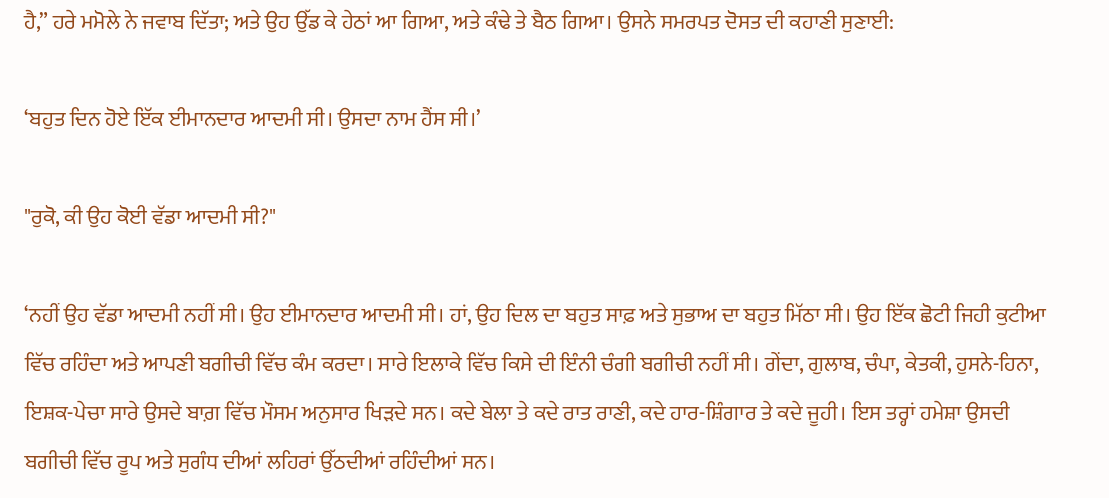ਹੈ,” ਹਰੇ ਮਮੋਲੇ ਨੇ ਜਵਾਬ ਦਿੱਤਾ; ਅਤੇ ਉਹ ਉੱਡ ਕੇ ਹੇਠਾਂ ਆ ਗਿਆ, ਅਤੇ ਕੰਢੇ ਤੇ ਬੈਠ ਗਿਆ। ਉਸਨੇ ਸਮਰਪਤ ਦੋਸਤ ਦੀ ਕਹਾਣੀ ਸੁਣਾਈ:

‘ਬਹੁਤ ਦਿਨ ਹੋਏ ਇੱਕ ਈਮਾਨਦਾਰ ਆਦਮੀ ਸੀ। ਉਸਦਾ ਨਾਮ ਹੈਂਸ ਸੀ।’

"ਰੁਕੋ, ਕੀ ਉਹ ਕੋਈ ਵੱਡਾ ਆਦਮੀ ਸੀ?"

‘ਨਹੀਂ ਉਹ ਵੱਡਾ ਆਦਮੀ ਨਹੀਂ ਸੀ। ਉਹ ਈਮਾਨਦਾਰ ਆਦਮੀ ਸੀ। ਹਾਂ, ਉਹ ਦਿਲ ਦਾ ਬਹੁਤ ਸਾਫ਼ ਅਤੇ ਸੁਭਾਅ ਦਾ ਬਹੁਤ ਮਿੱਠਾ ਸੀ। ਉਹ ਇੱਕ ਛੋਟੀ ਜਿਹੀ ਕੁਟੀਆ ਵਿੱਚ ਰਹਿੰਦਾ ਅਤੇ ਆਪਣੀ ਬਗੀਚੀ ਵਿੱਚ ਕੰਮ ਕਰਦਾ। ਸਾਰੇ ਇਲਾਕੇ ਵਿੱਚ ਕਿਸੇ ਦੀ ਇੰਨੀ ਚੰਗੀ ਬਗੀਚੀ ਨਹੀਂ ਸੀ। ਗੇਂਦਾ, ਗੁਲਾਬ, ਚੰਪਾ, ਕੇਤਕੀ, ਹੁਸਨੇ-ਹਿਨਾ, ਇਸ਼ਕ-ਪੇਚਾ ਸਾਰੇ ਉਸਦੇ ਬਾਗ਼ ਵਿੱਚ ਮੌਸਮ ਅਨੁਸਾਰ ਖਿੜਦੇ ਸਨ। ਕਦੇ ਬੇਲਾ ਤੇ ਕਦੇ ਰਾਤ ਰਾਣੀ, ਕਦੇ ਹਾਰ-ਸ਼ਿੰਗਾਰ ਤੇ ਕਦੇ ਜੂਹੀ। ਇਸ ਤਰ੍ਹਾਂ ਹਮੇਸ਼ਾ ਉਸਦੀ ਬਗੀਚੀ ਵਿੱਚ ਰੂਪ ਅਤੇ ਸੁਗੰਧ ਦੀਆਂ ਲਹਿਰਾਂ ਉੱਠਦੀਆਂ ਰਹਿੰਦੀਆਂ ਸਨ।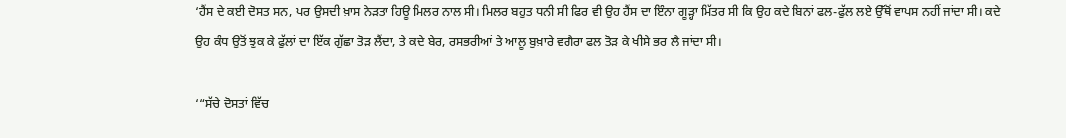‘ਹੈਂਸ ਦੇ ਕਈ ਦੋਸਤ ਸਨ, ਪਰ ਉਸਦੀ ਖ਼ਾਸ ਨੇੜਤਾ ਹਿਊ ਮਿਲਰ ਨਾਲ ਸੀ। ਮਿਲਰ ਬਹੁਤ ਧਨੀ ਸੀ ਫਿਰ ਵੀ ਉਹ ਹੈਂਸ ਦਾ ਇੰਨਾ ਗੂੜ੍ਹਾ ਮਿੱਤਰ ਸੀ ਕਿ ਉਹ ਕਦੇ ਬਿਨਾਂ ਫਲ-ਫੁੱਲ ਲਏ ਉੱਥੋਂ ਵਾਪਸ ਨਹੀਂ ਜਾਂਦਾ ਸੀ। ਕਦੇ ਉਹ ਕੰਧ ਉਤੋਂ ਝੁਕ ਕੇ ਫੁੱਲਾਂ ਦਾ ਇੱਕ ਗੁੱਛਾ ਤੋੜ ਲੈਂਦਾ, ਤੇ ਕਦੇ ਬੇਰ, ਰਸਭਰੀਆਂ ਤੇ ਆਲੂ ਬੁਖ਼ਾਰੇ ਵਗੈਰਾ ਫਲ ਤੋੜ ਕੇ ਖੀਸੇ ਭਰ ਲੈ ਜਾਂਦਾ ਸੀ।

‘“ਸੱਚੇ ਦੋਸਤਾਂ ਵਿੱਚ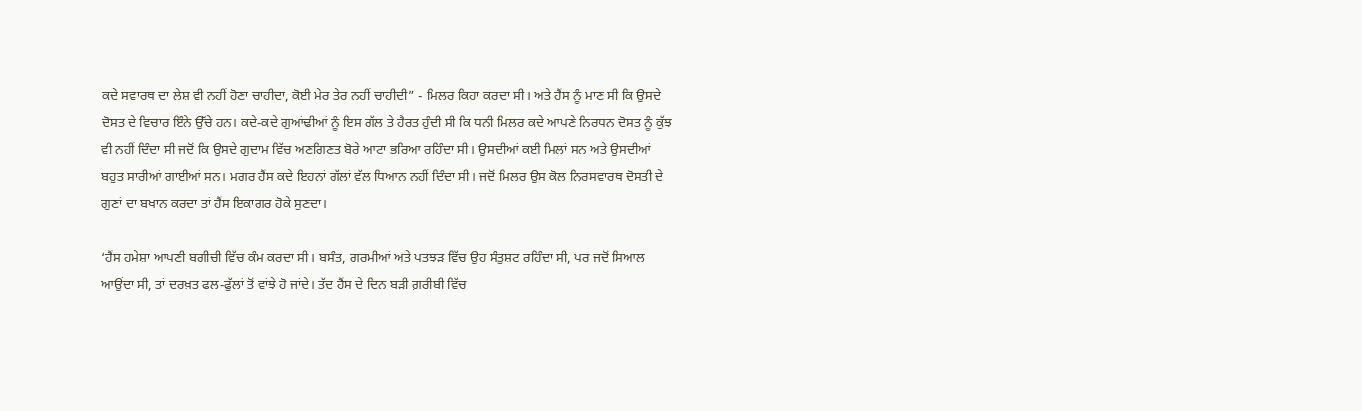ਕਦੇ ਸਵਾਰਥ ਦਾ ਲੇਸ਼ ਵੀ ਨਹੀਂ ਹੋਣਾ ਚਾਹੀਦਾ, ਕੋਈ ਮੇਰ ਤੇਰ ਨਹੀਂ ਚਾਹੀਦੀ” - ਮਿਲਰ ਕਿਹਾ ਕਰਦਾ ਸੀ। ਅਤੇ ਹੈਂਸ ਨੂੰ ਮਾਣ ਸੀ ਕਿ ਉਸਦੇ ਦੋਸਤ ਦੇ ਵਿਚਾਰ ਇੰਨੇ ਉੱਚੇ ਹਨ। ਕਦੇ-ਕਦੇ ਗੁਆਂਢੀਆਂ ਨੂੰ ਇਸ ਗੱਲ ਤੇ ਹੈਰਤ ਹੁੰਦੀ ਸੀ ਕਿ ਧਨੀ ਮਿਲਰ ਕਦੇ ਆਪਣੇ ਨਿਰਧਨ ਦੋਸਤ ਨੂੰ ਕੁੱਝ ਵੀ ਨਹੀਂ ਦਿੰਦਾ ਸੀ ਜਦੋਂ ਕਿ ਉਸਦੇ ਗੁਦਾਮ ਵਿੱਚ ਅਣਗਿਣਤ ਬੋਰੇ ਆਟਾ ਭਰਿਆ ਰਹਿੰਦਾ ਸੀ। ਉਸਦੀਆਂ ਕਈ ਮਿਲਾਂ ਸਨ ਅਤੇ ਉਸਦੀਆਂ ਬਹੁਤ ਸਾਰੀਆਂ ਗਾਈਆਂ ਸਨ। ਮਗਰ ਹੈਂਸ ਕਦੇ ਇਹਨਾਂ ਗੱਲਾਂ ਵੱਲ ਧਿਆਨ ਨਹੀਂ ਦਿੰਦਾ ਸੀ। ਜਦੋਂ ਮਿਲਰ ਉਸ ਕੋਲ ਨਿਰਸਵਾਰਥ ਦੋਸਤੀ ਦੇ ਗੁਣਾਂ ਦਾ ਬਖਾਨ ਕਰਦਾ ਤਾਂ ਹੈਂਸ ਇਕਾਗਰ ਹੋਕੇ ਸੁਣਦਾ।

‘ਹੈਂਸ ਹਮੇਸ਼ਾ ਆਪਣੀ ਬਗੀਚੀ ਵਿੱਚ ਕੰਮ ਕਰਦਾ ਸੀ। ਬਸੰਤ, ਗਰਮੀਆਂ ਅਤੇ ਪਤਝੜ ਵਿੱਚ ਉਹ ਸੰਤੁਸ਼ਟ ਰਹਿੰਦਾ ਸੀ, ਪਰ ਜਦੋਂ ਸਿਆਲ ਆਉਂਦਾ ਸੀ, ਤਾਂ ਦਰਖ਼ਤ ਫਲ-ਫੁੱਲਾਂ ਤੋਂ ਵਾਂਝੇ ਹੋ ਜਾਂਦੇ। ਤੱਦ ਹੈਂਸ ਦੇ ਦਿਨ ਬੜੀ ਗ਼ਰੀਬੀ ਵਿੱਚ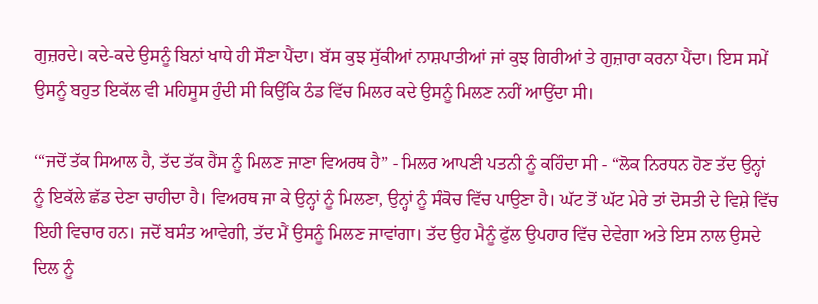ਗੁਜ਼ਰਦੇ। ਕਦੇ-ਕਦੇ ਉਸਨੂੰ ਬਿਨਾਂ ਖਾਧੇ ਹੀ ਸੌਣਾ ਪੈਂਦਾ। ਬੱਸ ਕੁਝ ਸੁੱਕੀਆਂ ਨਾਸ਼ਪਾਤੀਆਂ ਜਾਂ ਕੁਝ ਗਿਰੀਆਂ ਤੇ ਗੁਜ਼ਾਰਾ ਕਰਨਾ ਪੈਂਦਾ। ਇਸ ਸਮੇਂ ਉਸਨੂੰ ਬਹੁਤ ਇਕੱਲ ਵੀ ਮਹਿਸੂਸ ਹੁੰਦੀ ਸੀ ਕਿਉਂਕਿ ਠੰਡ ਵਿੱਚ ਮਿਲਰ ਕਦੇ ਉਸਨੂੰ ਮਿਲਣ ਨਹੀਂ ਆਉਂਦਾ ਸੀ।

‘“ਜਦੋਂ ਤੱਕ ਸਿਆਲ ਹੈ, ਤੱਦ ਤੱਕ ਹੈਂਸ ਨੂੰ ਮਿਲਣ ਜਾਣਾ ਵਿਅਰਥ ਹੈ” - ਮਿਲਰ ਆਪਣੀ ਪਤਨੀ ਨੂੰ ਕਹਿੰਦਾ ਸੀ - “ਲੋਕ ਨਿਰਧਨ ਹੋਣ ਤੱਦ ਉਨ੍ਹਾਂ ਨੂੰ ਇਕੱਲੇ ਛੱਡ ਦੇਣਾ ਚਾਹੀਦਾ ਹੈ। ਵਿਅਰਥ ਜਾ ਕੇ ਉਨ੍ਹਾਂ ਨੂੰ ਮਿਲਣਾ, ਉਨ੍ਹਾਂ ਨੂੰ ਸੰਕੋਚ ਵਿੱਚ ਪਾਉਣਾ ਹੈ। ਘੱਟ ਤੋਂ ਘੱਟ ਮੇਰੇ ਤਾਂ ਦੋਸਤੀ ਦੇ ਵਿਸ਼ੇ ਵਿੱਚ ਇਹੀ ਵਿਚਾਰ ਹਨ। ਜਦੋਂ ਬਸੰਤ ਆਵੇਗੀ, ਤੱਦ ਮੈਂ ਉਸਨੂੰ ਮਿਲਣ ਜਾਵਾਂਗਾ। ਤੱਦ ਉਹ ਮੈਨੂੰ ਫੁੱਲ ਉਪਹਾਰ ਵਿੱਚ ਦੇਵੇਗਾ ਅਤੇ ਇਸ ਨਾਲ ਉਸਦੇ ਦਿਲ ਨੂੰ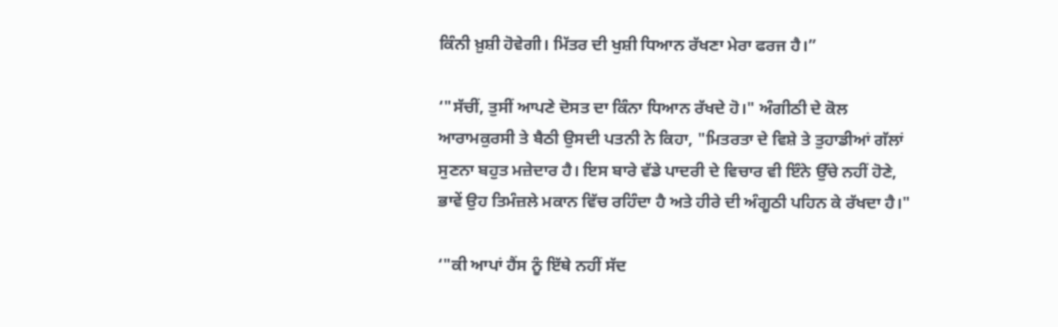ਕਿੰਨੀ ਖ਼ੁਸ਼ੀ ਹੋਵੇਗੀ। ਮਿੱਤਰ ਦੀ ਖੁਸ਼ੀ ਧਿਆਨ ਰੱਖਣਾ ਮੇਰਾ ਫਰਜ ਹੈ।”

‘"ਸੱਚੀਂ, ਤੁਸੀਂ ਆਪਣੇ ਦੋਸਤ ਦਾ ਕਿੰਨਾ ਧਿਆਨ ਰੱਖਦੇ ਹੋ।" ਅੰਗੀਠੀ ਦੇ ਕੋਲ ਆਰਾਮਕੁਰਸੀ ਤੇ ਬੈਠੀ ਉਸਦੀ ਪਤਨੀ ਨੇ ਕਿਹਾ, "ਮਿਤਰਤਾ ਦੇ ਵਿਸ਼ੇ ਤੇ ਤੁਹਾਡੀਆਂ ਗੱਲਾਂ ਸੁਣਨਾ ਬਹੁਤ ਮਜ਼ੇਦਾਰ ਹੈ। ਇਸ ਬਾਰੇ ਵੱਡੇ ਪਾਦਰੀ ਦੇ ਵਿਚਾਰ ਵੀ ਇੰਨੇ ਉੱਚੇ ਨਹੀਂ ਹੋਣੇ, ਭਾਵੇਂ ਉਹ ਤਿਮੰਜ਼ਲੇ ਮਕਾਨ ਵਿੱਚ ਰਹਿੰਦਾ ਹੈ ਅਤੇ ਹੀਰੇ ਦੀ ਅੰਗੂਠੀ ਪਹਿਨ ਕੇ ਰੱਖਦਾ ਹੈ।"

‘"ਕੀ ਆਪਾਂ ਹੈਂਸ ਨੂੰ ਇੱਥੇ ਨਹੀਂ ਸੱਦ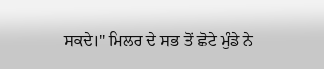ਸਕਦੇ।" ਮਿਲਰ ਦੇ ਸਭ ਤੋਂ ਛੋਟੇ ਮੁੰਡੇ ਨੇ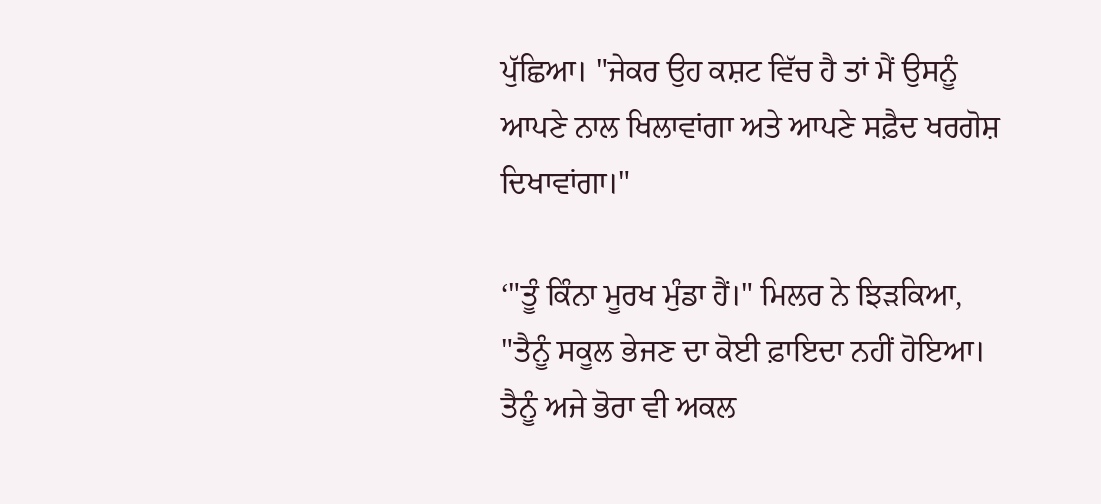ਪੁੱਛਿਆ। "ਜੇਕਰ ਉਹ ਕਸ਼ਟ ਵਿੱਚ ਹੈ ਤਾਂ ਮੈਂ ਉਸਨੂੰ ਆਪਣੇ ਨਾਲ ਖਿਲਾਵਾਂਗਾ ਅਤੇ ਆਪਣੇ ਸਫ਼ੈਦ ਖਰਗੋਸ਼ ਦਿਖਾਵਾਂਗਾ।"

‘"ਤੂੰ ਕਿੰਨਾ ਮੂਰਖ ਮੁੰਡਾ ਹੈਂ।" ਮਿਲਰ ਨੇ ਝਿੜਕਿਆ, "ਤੈਨੂੰ ਸਕੂਲ ਭੇਜਣ ਦਾ ਕੋਈ ਫ਼ਾਇਦਾ ਨਹੀਂ ਹੋਇਆ। ਤੈਨੂੰ ਅਜੇ ਭੋਰਾ ਵੀ ਅਕਲ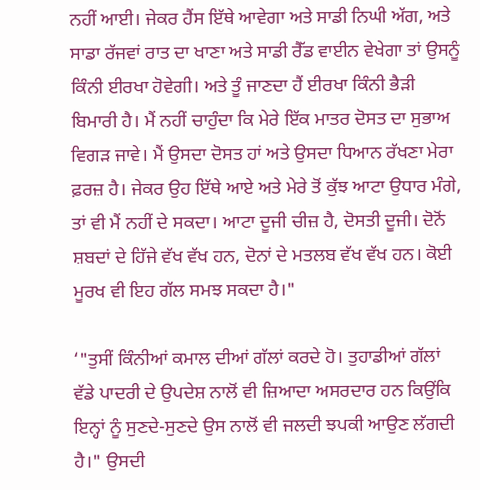ਨਹੀਂ ਆਈ। ਜੇਕਰ ਹੈਂਸ ਇੱਥੇ ਆਵੇਗਾ ਅਤੇ ਸਾਡੀ ਨਿਘੀ ਅੱਗ, ਅਤੇ ਸਾਡਾ ਰੱਜਵਾਂ ਰਾਤ ਦਾ ਖਾਣਾ ਅਤੇ ਸਾਡੀ ਰੈੱਡ ਵਾਈਨ ਵੇਖੇਗਾ ਤਾਂ ਉਸਨੂੰ ਕਿੰਨੀ ਈਰਖਾ ਹੋਵੇਗੀ। ਅਤੇ ਤੂੰ ਜਾਣਦਾ ਹੈਂ ਈਰਖਾ ਕਿੰਨੀ ਭੈੜੀ ਬਿਮਾਰੀ ਹੈ। ਮੈਂ ਨਹੀਂ ਚਾਹੁੰਦਾ ਕਿ ਮੇਰੇ ਇੱਕ ਮਾਤਰ ਦੋਸਤ ਦਾ ਸੁਭਾਅ ਵਿਗੜ ਜਾਵੇ। ਮੈਂ ਉਸਦਾ ਦੋਸਤ ਹਾਂ ਅਤੇ ਉਸਦਾ ਧਿਆਨ ਰੱਖਣਾ ਮੇਰਾ ਫ਼ਰਜ਼ ਹੈ। ਜੇਕਰ ਉਹ ਇੱਥੇ ਆਏ ਅਤੇ ਮੇਰੇ ਤੋਂ ਕੁੱਝ ਆਟਾ ਉਧਾਰ ਮੰਗੇ, ਤਾਂ ਵੀ ਮੈਂ ਨਹੀਂ ਦੇ ਸਕਦਾ। ਆਟਾ ਦੂਜੀ ਚੀਜ਼ ਹੈ, ਦੋਸਤੀ ਦੂਜੀ। ਦੋਨੋਂ ਸ਼ਬਦਾਂ ਦੇ ਹਿੱਜੇ ਵੱਖ ਵੱਖ ਹਨ, ਦੋਨਾਂ ਦੇ ਮਤਲਬ ਵੱਖ ਵੱਖ ਹਨ। ਕੋਈ ਮੂਰਖ ਵੀ ਇਹ ਗੱਲ ਸਮਝ ਸਕਦਾ ਹੈ।"

‘"ਤੁਸੀਂ ਕਿੰਨੀਆਂ ਕਮਾਲ ਦੀਆਂ ਗੱਲਾਂ ਕਰਦੇ ਹੋ। ਤੁਹਾਡੀਆਂ ਗੱਲਾਂ ਵੱਡੇ ਪਾਦਰੀ ਦੇ ਉਪਦੇਸ਼ ਨਾਲੋਂ ਵੀ ਜ਼ਿਆਦਾ ਅਸਰਦਾਰ ਹਨ ਕਿਉਂਕਿ ਇਨ੍ਹਾਂ ਨੂੰ ਸੁਣਦੇ-ਸੁਣਦੇ ਉਸ ਨਾਲੋਂ ਵੀ ਜਲਦੀ ਝਪਕੀ ਆਉਣ ਲੱਗਦੀ ਹੈ।" ਉਸਦੀ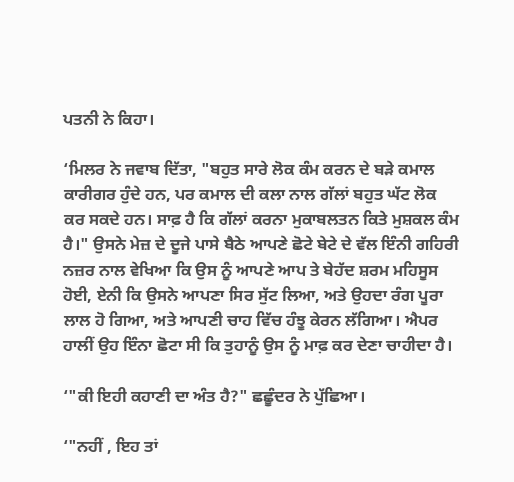ਪਤਨੀ ਨੇ ਕਿਹਾ।

‘ਮਿਲਰ ਨੇ ਜਵਾਬ ਦਿੱਤਾ, "ਬਹੁਤ ਸਾਰੇ ਲੋਕ ਕੰਮ ਕਰਨ ਦੇ ਬੜੇ ਕਮਾਲ ਕਾਰੀਗਰ ਹੁੰਦੇ ਹਨ, ਪਰ ਕਮਾਲ ਦੀ ਕਲਾ ਨਾਲ ਗੱਲਾਂ ਬਹੁਤ ਘੱਟ ਲੋਕ ਕਰ ਸਕਦੇ ਹਨ। ਸਾਫ਼ ਹੈ ਕਿ ਗੱਲਾਂ ਕਰਨਾ ਮੁਕਾਬਲਤਨ ਕਿਤੇ ਮੁਸ਼ਕਲ ਕੰਮ ਹੈ।" ਉਸਨੇ ਮੇਜ਼ ਦੇ ਦੂਜੇ ਪਾਸੇ ਬੈਠੇ ਆਪਣੇ ਛੋਟੇ ਬੇਟੇ ਦੇ ਵੱਲ ਇੰਨੀ ਗਹਿਰੀ ਨਜ਼ਰ ਨਾਲ ਵੇਖਿਆ ਕਿ ਉਸ ਨੂੰ ਆਪਣੇ ਆਪ ਤੇ ਬੇਹੱਦ ਸ਼ਰਮ ਮਹਿਸੂਸ ਹੋਈ, ਏਨੀ ਕਿ ਉਸਨੇ ਆਪਣਾ ਸਿਰ ਸੁੱਟ ਲਿਆ, ਅਤੇ ਉਹਦਾ ਰੰਗ ਪੂਰਾ ਲਾਲ ਹੋ ਗਿਆ, ਅਤੇ ਆਪਣੀ ਚਾਹ ਵਿੱਚ ਹੰਝੂ ਕੇਰਨ ਲੱਗਿਆ। ਐਪਰ ਹਾਲੀਂ ਉਹ ਇੰਨਾ ਛੋਟਾ ਸੀ ਕਿ ਤੁਹਾਨੂੰ ਉਸ ਨੂੰ ਮਾਫ਼ ਕਰ ਦੇਣਾ ਚਾਹੀਦਾ ਹੈ।

‘"ਕੀ ਇਹੀ ਕਹਾਣੀ ਦਾ ਅੰਤ ਹੈ?" ਛਛੂੰਦਰ ਨੇ ਪੁੱਛਿਆ।

‘"ਨਹੀਂ , ਇਹ ਤਾਂ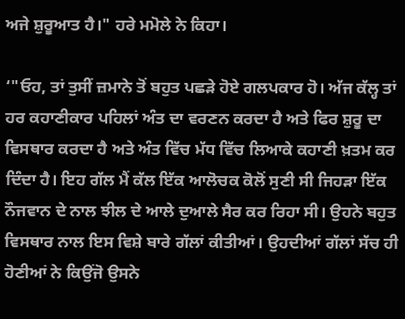ਅਜੇ ਸ਼ੁਰੂਆਤ ਹੈ।" ਹਰੇ ਮਮੋਲੇ ਨੇ ਕਿਹਾ।

‘"ਓਹ, ਤਾਂ ਤੁਸੀਂ ਜ਼ਮਾਨੇ ਤੋਂ ਬਹੁਤ ਪਛੜੇ ਹੋਏ ਗਲਪਕਾਰ ਹੋ। ਅੱਜ ਕੱਲ੍ਹ ਤਾਂ ਹਰ ਕਹਾਣੀਕਾਰ ਪਹਿਲਾਂ ਅੰਤ ਦਾ ਵਰਣਨ ਕਰਦਾ ਹੈ ਅਤੇ ਫਿਰ ਸ਼ੁਰੂ ਦਾ ਵਿਸਥਾਰ ਕਰਦਾ ਹੈ ਅਤੇ ਅੰਤ ਵਿੱਚ ਮੱਧ ਵਿੱਚ ਲਿਆਕੇ ਕਹਾਣੀ ਖ਼ਤਮ ਕਰ ਦਿੰਦਾ ਹੈ। ਇਹ ਗੱਲ ਮੈਂ ਕੱਲ ਇੱਕ ਆਲੋਚਕ ਕੋਲੋਂ ਸੁਣੀ ਸੀ ਜਿਹੜਾ ਇੱਕ ਨੌਜਵਾਨ ਦੇ ਨਾਲ ਝੀਲ ਦੇ ਆਲੇ ਦੁਆਲੇ ਸੈਰ ਕਰ ਰਿਹਾ ਸੀ। ਉਹਨੇ ਬਹੁਤ ਵਿਸਥਾਰ ਨਾਲ ਇਸ ਵਿਸ਼ੇ ਬਾਰੇ ਗੱਲਾਂ ਕੀਤੀਆਂ। ਉਹਦੀਆਂ ਗੱਲਾਂ ਸੱਚ ਹੀ ਹੋਣੀਆਂ ਨੇ ਕਿਉਂਜੋ ਉਸਨੇ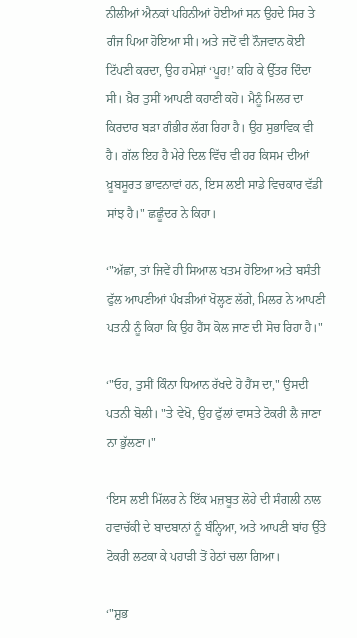ਨੀਲੀਆਂ ਐਨਕਾਂ ਪਹਿਨੀਆਂ ਹੋਈਆਂ ਸਨ ਉਹਦੇ ਸਿਰ ਤੇ ਗੰਜ ਪਿਆ ਹੋਇਆ ਸੀ। ਅਤੇ ਜਦੋਂ ਵੀ ਨੌਜਵਾਨ ਕੋਈ ਟਿੱਪਣੀ ਕਰਦਾ, ਉਹ ਹਮੇਸ਼ਾਂ ‘ਪੂਹ!’ ਕਹਿ ਕੇ ਉੱਤਰ ਦਿੰਦਾ ਸੀ। ਖ਼ੈਰ ਤੁਸੀਂ ਆਪਣੀ ਕਹਾਣੀ ਕਹੋ। ਮੈਨੂੰ ਮਿਲਰ ਦਾ ਕਿਰਦਾਰ ਬੜਾ ਗੰਭੀਰ ਲੱਗ ਰਿਹਾ ਹੈ। ਉਹ ਸੁਭਾਵਿਕ ਵੀ ਹੈ। ਗੱਲ ਇਹ ਹੈ ਮੇਰੇ ਦਿਲ ਵਿੱਚ ਵੀ ਹਰ ਕਿਸਮ ਦੀਆਂ ਖ਼ੂਬਸੂਰਤ ਭਾਵਨਾਵਾਂ ਹਨ, ਇਸ ਲਈ ਸਾਡੇ ਵਿਚਕਾਰ ਵੱਡੀ ਸਾਂਝ ਹੈ।" ਛਛੂੰਦਰ ਨੇ ਕਿਹਾ।

‘"ਅੱਛਾ, ਤਾਂ ਜਿਵੇਂ ਹੀ ਸਿਆਲ ਖਤਮ ਹੋਇਆ ਅਤੇ ਬਸੰਤੀ ਫੁੱਲ ਆਪਣੀਆਂ ਪੰਖੜੀਆਂ ਖੋਲ੍ਹਣ ਲੱਗੇ, ਮਿਲਰ ਨੇ ਆਪਣੀ ਪਤਨੀ ਨੂੰ ਕਿਹਾ ਕਿ ਉਹ ਹੈਂਸ ਕੋਲ ਜਾਣ ਦੀ ਸੋਚ ਰਿਹਾ ਹੈ।"

‘"ਓਹ, ਤੁਸੀਂ ਕਿੰਨਾ ਧਿਆਨ ਰੱਖਦੇ ਹੋ ਹੈਂਸ ਦਾ," ਉਸਦੀ ਪਤਨੀ ਬੋਲੀ। "ਤੇ ਵੇਖੋ, ਉਹ ਫੁੱਲਾਂ ਵਾਸਤੇ ਟੋਕਰੀ ਲੈ ਜਾਣਾ ਨਾ ਭੁੱਲਣਾ।"

‘ਇਸ ਲਈ ਮਿੱਲਰ ਨੇ ਇੱਕ ਮਜ਼ਬੂਤ ਲੋਹੇ ਦੀ ਸੰਗਲੀ ਨਾਲ ਹਵਾਚੱਕੀ ਦੇ ਬਾਦਬਾਨਾਂ ਨੂੰ ਬੰਨ੍ਹਿਆ, ਅਤੇ ਆਪਣੀ ਬਾਂਹ ਉੱਤੇ ਟੋਕਰੀ ਲਟਕਾ ਕੇ ਪਹਾੜੀ ਤੋਂ ਹੇਠਾਂ ਚਲਾ ਗਿਆ।

‘"ਸ਼ੁਭ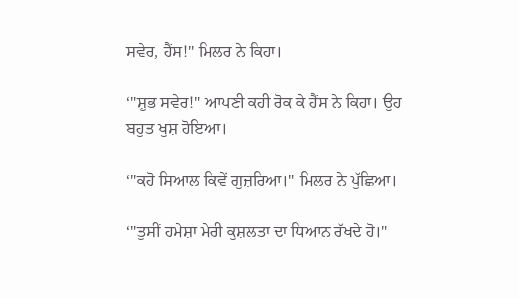ਸਵੇਰ, ਹੈਂਸ!" ਮਿਲਰ ਨੇ ਕਿਹਾ।

‘"ਸ਼ੁਭ ਸਵੇਰ!" ਆਪਣੀ ਕਹੀ ਰੋਕ ਕੇ ਹੈਂਸ ਨੇ ਕਿਹਾ। ਉਹ ਬਹੁਤ ਖੁਸ਼ ਹੋਇਆ।

‘"ਕਹੋ ਸਿਆਲ ਕਿਵੇਂ ਗੁਜ਼ਰਿਆ।" ਮਿਲਰ ਨੇ ਪੁੱਛਿਆ।

‘"ਤੁਸੀਂ ਹਮੇਸ਼ਾ ਮੇਰੀ ਕੁਸ਼ਲਤਾ ਦਾ ਧਿਆਨ ਰੱਖਦੇ ਹੋ।"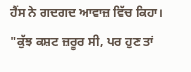ਹੈਂਸ ਨੇ ਗਦਗਦ ਆਵਾਜ਼ ਵਿੱਚ ਕਿਹਾ। "ਕੁੱਝ ਕਸ਼ਟ ਜ਼ਰੂਰ ਸੀ, ਪਰ ਹੁਣ ਤਾਂ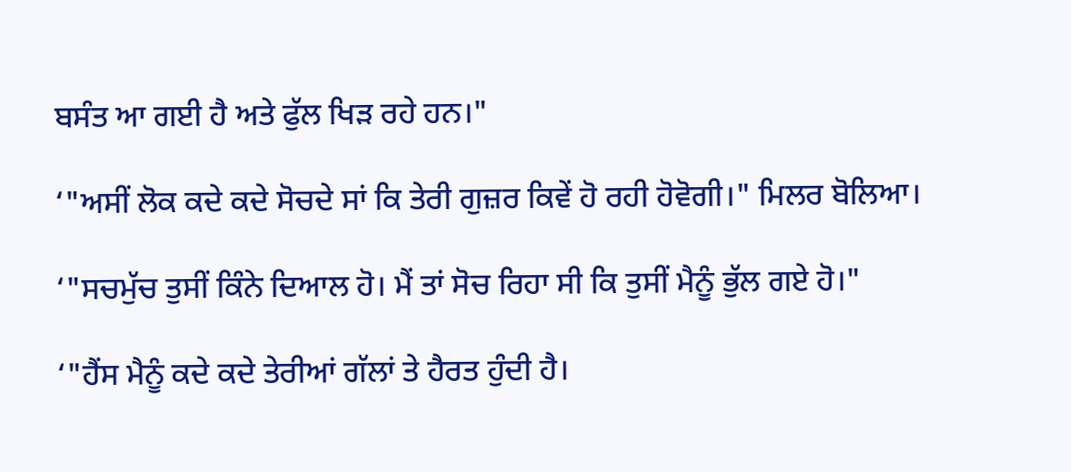ਬਸੰਤ ਆ ਗਈ ਹੈ ਅਤੇ ਫੁੱਲ ਖਿੜ ਰਹੇ ਹਨ।"

‘"ਅਸੀਂ ਲੋਕ ਕਦੇ ਕਦੇ ਸੋਚਦੇ ਸਾਂ ਕਿ ਤੇਰੀ ਗੁਜ਼ਰ ਕਿਵੇਂ ਹੋ ਰਹੀ ਹੋਵੋਗੀ।" ਮਿਲਰ ਬੋਲਿਆ।

‘"ਸਚਮੁੱਚ ਤੁਸੀਂ ਕਿੰਨੇ ਦਿਆਲ ਹੋ। ਮੈਂ ਤਾਂ ਸੋਚ ਰਿਹਾ ਸੀ ਕਿ ਤੁਸੀਂ ਮੈਨੂੰ ਭੁੱਲ ਗਏ ਹੋ।"

‘"ਹੈਂਸ ਮੈਨੂੰ ਕਦੇ ਕਦੇ ਤੇਰੀਆਂ ਗੱਲਾਂ ਤੇ ਹੈਰਤ ਹੁੰਦੀ ਹੈ।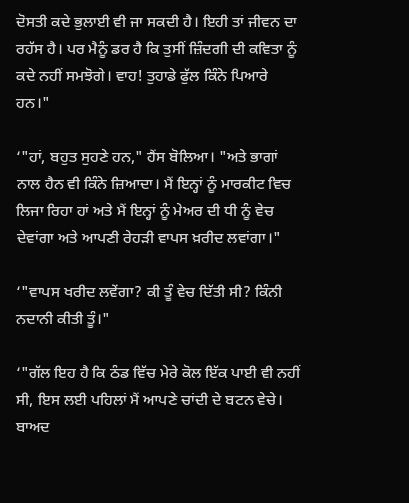ਦੋਸਤੀ ਕਦੇ ਭੁਲਾਈ ਵੀ ਜਾ ਸਕਦੀ ਹੈ। ਇਹੀ ਤਾਂ ਜੀਵਨ ਦਾ ਰਹੱਸ ਹੈ। ਪਰ ਮੈਨੂੰ ਡਰ ਹੈ ਕਿ ਤੁਸੀਂ ਜ਼ਿੰਦਗੀ ਦੀ ਕਵਿਤਾ ਨੂੰ ਕਦੇ ਨਹੀਂ ਸਮਝੋਗੇ। ਵਾਹ! ਤੁਹਾਡੇ ਫੁੱਲ ਕਿੰਨੇ ਪਿਆਰੇ ਹਨ।"

‘"ਹਾਂ, ਬਹੁਤ ਸੁਹਣੇ ਹਨ," ਹੈਂਸ ਬੋਲਿਆ। "ਅਤੇ ਭਾਗਾਂ ਨਾਲ ਹੈਨ ਵੀ ਕਿੰਨੇ ਜ਼ਿਆਦਾ। ਮੈਂ ਇਨ੍ਹਾਂ ਨੂੰ ਮਾਰਕੀਟ ਵਿਚ ਲਿਜਾ ਰਿਹਾ ਹਾਂ ਅਤੇ ਮੈਂ ਇਨ੍ਹਾਂ ਨੂੰ ਮੇਅਰ ਦੀ ਧੀ ਨੂੰ ਵੇਚ ਦੇਵਾਂਗਾ ਅਤੇ ਆਪਣੀ ਰੇਹੜੀ ਵਾਪਸ ਖ਼ਰੀਦ ਲਵਾਂਗਾ।"

‘"ਵਾਪਸ ਖਰੀਦ ਲਵੇਂਗਾ? ਕੀ ਤੂੰ ਵੇਚ ਦਿੱਤੀ ਸੀ? ਕਿੰਨੀ ਨਦਾਨੀ ਕੀਤੀ ਤੂੰ।"

‘"ਗੱਲ ਇਹ ਹੈ ਕਿ ਠੰਡ ਵਿੱਚ ਮੇਰੇ ਕੋਲ ਇੱਕ ਪਾਈ ਵੀ ਨਹੀਂ ਸੀ, ਇਸ ਲਈ ਪਹਿਲਾਂ ਮੈਂ ਆਪਣੇ ਚਾਂਦੀ ਦੇ ਬਟਨ ਵੇਚੇ। ਬਾਅਦ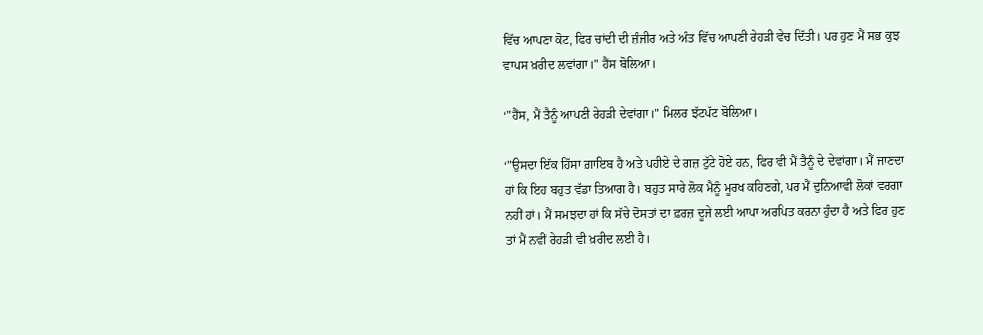ਵਿੱਚ ਆਪਣਾ ਕੋਟ, ਫਿਰ ਚਾਂਦੀ ਦੀ ਜ਼ੰਜੀਰ ਅਤੇ ਅੰਤ ਵਿੱਚ ਆਪਣੀ ਰੇਹੜੀ ਵੇਚ ਦਿੱਤੀ। ਪਰ ਹੁਣ ਮੈਂ ਸਭ ਕੁਝ ਵਾਪਸ ਖ਼ਰੀਦ ਲਵਾਂਗਾ।" ਹੈਂਸ ਬੋਲਿਆ।

‘"ਹੈਂਸ, ਮੈਂ ਤੈਨੂੰ ਆਪਣੀ ਰੇਹੜੀ ਦੇਵਾਂਗਾ।" ਮਿਲਰ ਝੱਟਪੱਟ ਬੋਲਿਆ।

‘"ਉਸਦਾ ਇੱਕ ਹਿੱਸਾ ਗ਼ਾਇਬ ਹੈ ਅਤੇ ਪਹੀਏ ਦੇ ਗਜ਼ ਟੁੱਟੇ ਹੋਏ ਹਨ, ਫਿਰ ਵੀ ਮੈਂ ਤੈਨੂੰ ਦੇ ਦੇਵਾਂਗਾ। ਮੈਂ ਜਾਣਦਾ ਹਾਂ ਕਿ ਇਹ ਬਹੁਤ ਵੱਡਾ ਤਿਆਗ ਹੈ। ਬਹੁਤ ਸਾਰੇ ਲੋਕ ਮੈਨੂੰ ਮੂਰਖ ਕਹਿਣਗੇ, ਪਰ ਮੈਂ ਦੁਨਿਆਵੀ ਲੋਕਾਂ ਵਰਗਾ ਨਹੀਂ ਹਾਂ। ਮੈਂ ਸਮਝਦਾ ਹਾਂ ਕਿ ਸੱਚੇ ਦੋਸਤਾਂ ਦਾ ਫ਼ਰਜ਼ ਦੂਜੇ ਲਈ ਆਪਾ ਅਰਪਿਤ ਕਰਨਾ ਹੁੰਦਾ ਹੈ ਅਤੇ ਫਿਰ ਹੁਣ ਤਾਂ ਮੈਂ ਨਵੀਂ ਰੇਹੜੀ ਵੀ ਖ਼ਰੀਦ ਲਈ ਹੈ।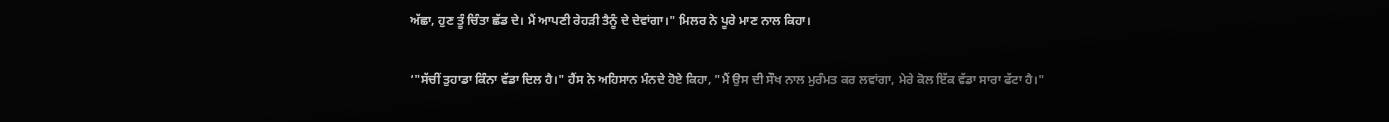ਅੱਛਾ, ਹੁਣ ਤੂੰ ਚਿੰਤਾ ਛੱਡ ਦੇ। ਮੈਂ ਆਪਣੀ ਰੇਹੜੀ ਤੈਨੂੰ ਦੇ ਦੇਵਾਂਗਾ।" ਮਿਲਰ ਨੇ ਪੂਰੇ ਮਾਣ ਨਾਲ ਕਿਹਾ।

‘"ਸੱਚੀਂ ਤੁਹਾਡਾ ਕਿੰਨਾ ਵੱਡਾ ਦਿਲ ਹੈ।" ਹੈਂਸ ਨੇ ਅਹਿਸਾਨ ਮੰਨਦੇ ਹੋਏ ਕਿਹਾ, "ਮੈਂ ਉਸ ਦੀ ਸੌਖ ਨਾਲ ਮੁਰੰਮਤ ਕਰ ਲਵਾਂਗਾ, ਮੇਰੇ ਕੋਲ ਇੱਕ ਵੱਡਾ ਸਾਰਾ ਫੱਟਾ ਹੈ।"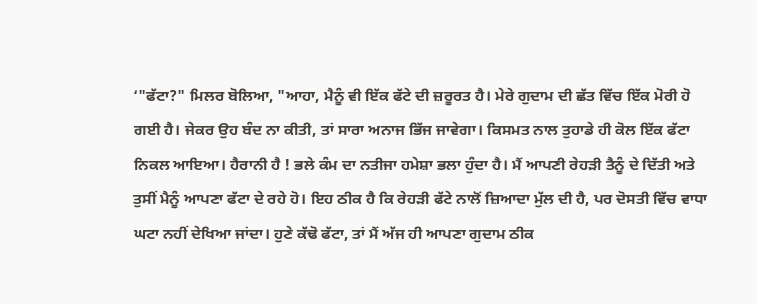‘"ਫੱਟਾ?" ਮਿਲਰ ਬੋਲਿਆ, "ਆਹਾ, ਮੈਨੂੰ ਵੀ ਇੱਕ ਫੱਟੇ ਦੀ ਜ਼ਰੂਰਤ ਹੈ। ਮੇਰੇ ਗੁਦਾਮ ਦੀ ਛੱਤ ਵਿੱਚ ਇੱਕ ਮੋਰੀ ਹੋ ਗਈ ਹੈ। ਜੇਕਰ ਉਹ ਬੰਦ ਨਾ ਕੀਤੀ, ਤਾਂ ਸਾਰਾ ਅਨਾਜ ਭਿੱਜ ਜਾਵੇਗਾ। ਕਿਸਮਤ ਨਾਲ ਤੁਹਾਡੇ ਹੀ ਕੋਲ ਇੱਕ ਫੱਟਾ ਨਿਕਲ ਆਇਆ। ਹੈਰਾਨੀ ਹੈ ! ਭਲੇ ਕੰਮ ਦਾ ਨਤੀਜਾ ਹਮੇਸ਼ਾ ਭਲਾ ਹੁੰਦਾ ਹੈ। ਮੈਂ ਆਪਣੀ ਰੇਹੜੀ ਤੈਨੂੰ ਦੇ ਦਿੱਤੀ ਅਤੇ ਤੁਸੀਂ ਮੈਨੂੰ ਆਪਣਾ ਫੱਟਾ ਦੇ ਰਹੇ ਹੋ। ਇਹ ਠੀਕ ਹੈ ਕਿ ਰੇਹੜੀ ਫੱਟੇ ਨਾਲੋਂ ਜ਼ਿਆਦਾ ਮੁੱਲ ਦੀ ਹੈ, ਪਰ ਦੋਸਤੀ ਵਿੱਚ ਵਾਧਾ ਘਟਾ ਨਹੀਂ ਦੇਖਿਆ ਜਾਂਦਾ। ਹੁਣੇ ਕੱਢੋ ਫੱਟਾ, ਤਾਂ ਮੈਂ ਅੱਜ ਹੀ ਆਪਣਾ ਗੁਦਾਮ ਠੀਕ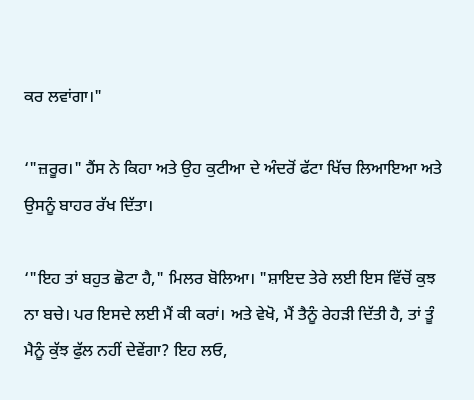ਕਰ ਲਵਾਂਗਾ।"

‘"ਜ਼ਰੂਰ।" ਹੈਂਸ ਨੇ ਕਿਹਾ ਅਤੇ ਉਹ ਕੁਟੀਆ ਦੇ ਅੰਦਰੋਂ ਫੱਟਾ ਖਿੱਚ ਲਿਆਇਆ ਅਤੇ ਉਸਨੂੰ ਬਾਹਰ ਰੱਖ ਦਿੱਤਾ।

‘"ਇਹ ਤਾਂ ਬਹੁਤ ਛੋਟਾ ਹੈ," ਮਿਲਰ ਬੋਲਿਆ। "ਸ਼ਾਇਦ ਤੇਰੇ ਲਈ ਇਸ ਵਿੱਚੋਂ ਕੁਝ ਨਾ ਬਚੇ। ਪਰ ਇਸਦੇ ਲਈ ਮੈਂ ਕੀ ਕਰਾਂ। ਅਤੇ ਵੇਖੋ, ਮੈਂ ਤੈਨੂੰ ਰੇਹੜੀ ਦਿੱਤੀ ਹੈ, ਤਾਂ ਤੂੰ ਮੈਨੂੰ ਕੁੱਝ ਫੁੱਲ ਨਹੀਂ ਦੇਵੇਂਗਾ? ਇਹ ਲਓ,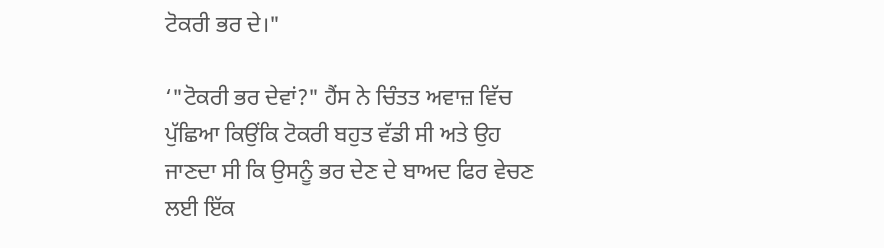ਟੋਕਰੀ ਭਰ ਦੇ।"

‘"ਟੋਕਰੀ ਭਰ ਦੇਵਾਂ?" ਹੈਂਸ ਨੇ ਚਿੰਤਤ ਅਵਾਜ਼ ਵਿੱਚ ਪੁੱਛਿਆ ਕਿਉਂਕਿ ਟੋਕਰੀ ਬਹੁਤ ਵੱਡੀ ਸੀ ਅਤੇ ਉਹ ਜਾਣਦਾ ਸੀ ਕਿ ਉਸਨੂੰ ਭਰ ਦੇਣ ਦੇ ਬਾਅਦ ਫਿਰ ਵੇਚਣ ਲਈ ਇੱਕ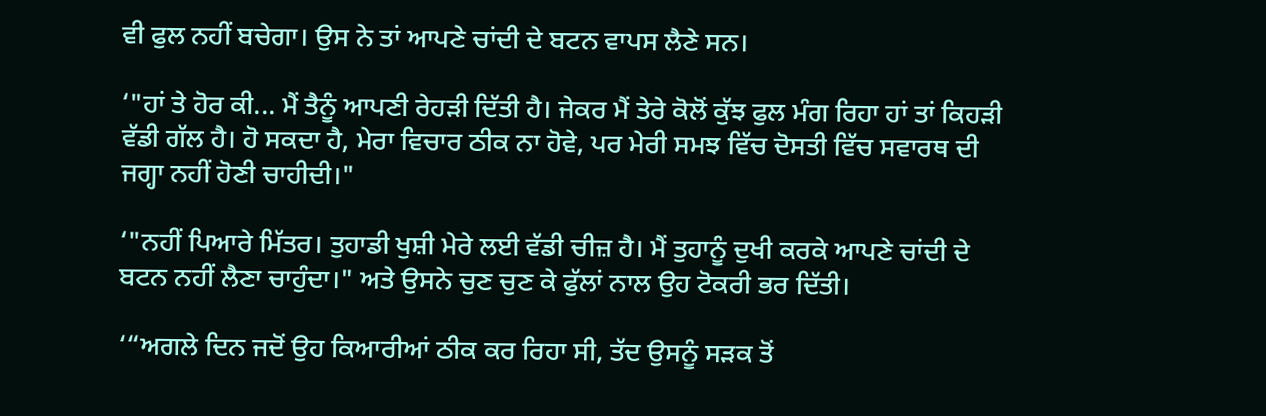ਵੀ ਫੁਲ ਨਹੀਂ ਬਚੇਗਾ। ਉਸ ਨੇ ਤਾਂ ਆਪਣੇ ਚਾਂਦੀ ਦੇ ਬਟਨ ਵਾਪਸ ਲੈਣੇ ਸਨ।

‘"ਹਾਂ ਤੇ ਹੋਰ ਕੀ... ਮੈਂ ਤੈਨੂੰ ਆਪਣੀ ਰੇਹੜੀ ਦਿੱਤੀ ਹੈ। ਜੇਕਰ ਮੈਂ ਤੇਰੇ ਕੋਲੋਂ ਕੁੱਝ ਫੁਲ ਮੰਗ ਰਿਹਾ ਹਾਂ ਤਾਂ ਕਿਹੜੀ ਵੱਡੀ ਗੱਲ ਹੈ। ਹੋ ਸਕਦਾ ਹੈ, ਮੇਰਾ ਵਿਚਾਰ ਠੀਕ ਨਾ ਹੋਵੇ, ਪਰ ਮੇਰੀ ਸਮਝ ਵਿੱਚ ਦੋਸਤੀ ਵਿੱਚ ਸਵਾਰਥ ਦੀ ਜਗ੍ਹਾ ਨਹੀਂ ਹੋਣੀ ਚਾਹੀਦੀ।"

‘"ਨਹੀਂ ਪਿਆਰੇ ਮਿੱਤਰ। ਤੁਹਾਡੀ ਖੁਸ਼ੀ ਮੇਰੇ ਲਈ ਵੱਡੀ ਚੀਜ਼ ਹੈ। ਮੈਂ ਤੁਹਾਨੂੰ ਦੁਖੀ ਕਰਕੇ ਆਪਣੇ ਚਾਂਦੀ ਦੇ ਬਟਨ ਨਹੀਂ ਲੈਣਾ ਚਾਹੁੰਦਾ।" ਅਤੇ ਉਸਨੇ ਚੁਣ ਚੁਣ ਕੇ ਫੁੱਲਾਂ ਨਾਲ ਉਹ ਟੋਕਰੀ ਭਰ ਦਿੱਤੀ।

‘“ਅਗਲੇ ਦਿਨ ਜਦੋਂ ਉਹ ਕਿਆਰੀਆਂ ਠੀਕ ਕਰ ਰਿਹਾ ਸੀ, ਤੱਦ ਉਸਨੂੰ ਸੜਕ ਤੋਂ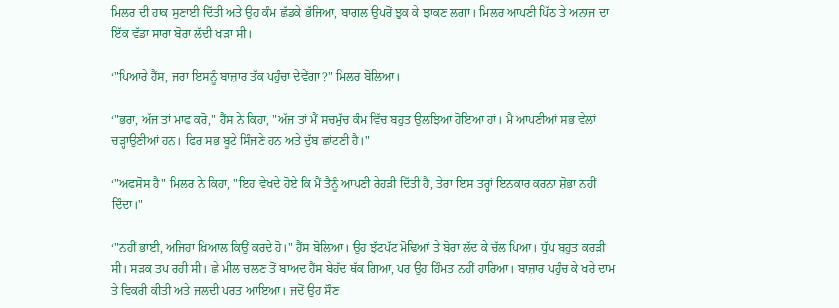ਮਿਲਰ ਦੀ ਹਾਕ ਸੁਣਾਈ ਦਿੱਤੀ ਅਤੇ ਉਹ ਕੰਮ ਛੱਡਕੇ ਭੱਜਿਆ, ਬਾਗਲ ਉਪਰੋਂ ਝੁਕ ਕੇ ਝਾਕਣ ਲਗਾ। ਮਿਲਰ ਆਪਣੀ ਪਿੱਠ ਤੇ ਅਨਾਜ ਦਾ ਇੱਕ ਵੱਡਾ ਸਾਰਾ ਬੋਰਾ ਲੱਦੀ ਖੜਾ ਸੀ।

‘"ਪਿਆਰੇ ਹੈਂਸ, ਜਰਾ ਇਸਨੂੰ ਬਾਜ਼ਾਰ ਤੱਕ ਪਹੁੰਚਾ ਦੇਵੇਂਗਾ?" ਮਿਲਰ ਬੋਲਿਆ।

‘"ਭਰਾ, ਅੱਜ ਤਾਂ ਮਾਫ ਕਰੋ," ਹੈਂਸ ਨੇ ਕਿਹਾ, "ਅੱਜ ਤਾਂ ਮੈਂ ਸਚਮੁੱਚ ਕੰਮ ਵਿੱਚ ਬਹੁਤ ਉਲਝਿਆ ਹੋਇਆ ਹਾਂ। ਮੈ ਆਪਣੀਆਂ ਸਭ ਵੇਲਾਂ ਚੜ੍ਹਾਉਣੀਆਂ ਹਨ। ਫਿਰ ਸਭ ਬੂਟੇ ਸਿੰਜਣੇ ਹਨ ਅਤੇ ਦੁੱਬ ਛਾਂਟਣੀ ਹੈ।"

‘"ਅਫਸੋਸ ਹੈ" ਮਿਲਰ ਨੇ ਕਿਹਾ, "ਇਹ ਵੇਖਦੇ ਹੋਏ ਕਿ ਮੈਂ ਤੈਨੂੰ ਆਪਣੀ ਰੇਹੜੀ ਦਿੱਤੀ ਹੈ, ਤੇਰਾ ਇਸ ਤਰ੍ਹਾਂ ਇਨਕਾਰ ਕਰਨਾ ਸ਼ੋਭਾ ਨਹੀਂ ਦਿੰਦਾ।"

‘"ਨਹੀਂ ਭਾਈ, ਅਜਿਹਾ ਖ਼ਿਆਲ ਕਿਉਂ ਕਰਦੇ ਹੋ।" ਹੈਂਸ ਬੋਲਿਆ। ਉਹ ਝੱਟਪੱਟ ਮੋਢਿਆਂ ਤੇ ਬੋਰਾ ਲੱਦ ਕੇ ਚੱਲ ਪਿਆ। ਧੁੱਪ ਬਹੁਤ ਕਰੜੀ ਸੀ। ਸੜਕ ਤਪ ਰਹੀ ਸੀ। ਛੇ ਮੀਲ ਚਲਣ ਤੋਂ ਬਾਅਦ ਹੈਂਸ ਬੇਹੱਦ ਥੱਕ ਗਿਆ, ਪਰ ਉਹ ਹਿੰਮਤ ਨਹੀਂ ਹਾਰਿਆ। ਬਾਜ਼ਾਰ ਪਹੁੰਚ ਕੇ ਖਰੇ ਦਾਮ ਤੇ ਵਿਕਰੀ ਕੀਤੀ ਅਤੇ ਜਲਦੀ ਪਰਤ ਆਇਆ। ਜਦੋਂ ਉਹ ਸੌਣ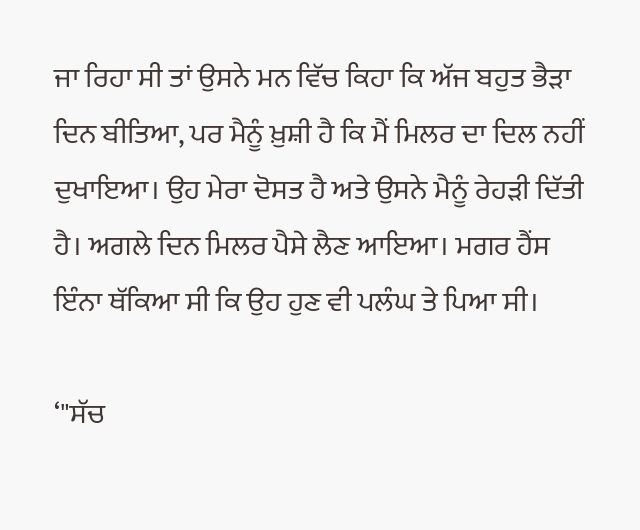ਜਾ ਰਿਹਾ ਸੀ ਤਾਂ ਉਸਨੇ ਮਨ ਵਿੱਚ ਕਿਹਾ ਕਿ ਅੱਜ ਬਹੁਤ ਭੈੜਾ ਦਿਨ ਬੀਤਿਆ, ਪਰ ਮੈਨੂੰ ਖ਼ੁਸ਼ੀ ਹੈ ਕਿ ਮੈਂ ਮਿਲਰ ਦਾ ਦਿਲ ਨਹੀਂ ਦੁਖਾਇਆ। ਉਹ ਮੇਰਾ ਦੋਸਤ ਹੈ ਅਤੇ ਉਸਨੇ ਮੈਨੂੰ ਰੇਹੜੀ ਦਿੱਤੀ ਹੈ। ਅਗਲੇ ਦਿਨ ਮਿਲਰ ਪੈਸੇ ਲੈਣ ਆਇਆ। ਮਗਰ ਹੈਂਸ ਇੰਨਾ ਥੱਕਿਆ ਸੀ ਕਿ ਉਹ ਹੁਣ ਵੀ ਪਲੰਘ ਤੇ ਪਿਆ ਸੀ।

‘"ਸੱਚ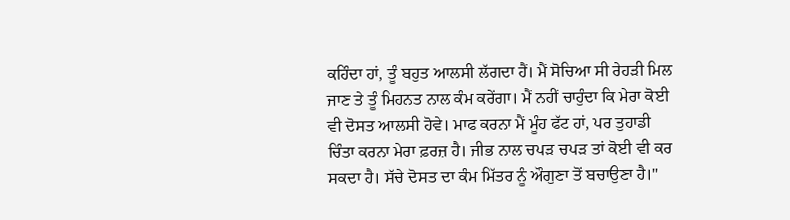ਕਹਿੰਦਾ ਹਾਂ, ਤੂੰ ਬਹੁਤ ਆਲਸੀ ਲੱਗਦਾ ਹੈਂ। ਮੈਂ ਸੋਚਿਆ ਸੀ ਰੇਹੜੀ ਮਿਲ ਜਾਣ ਤੇ ਤੂੰ ਮਿਹਨਤ ਨਾਲ ਕੰਮ ਕਰੇਂਗਾ। ਮੈਂ ਨਹੀਂ ਚਾਹੁੰਦਾ ਕਿ ਮੇਰਾ ਕੋਈ ਵੀ ਦੋਸਤ ਆਲਸੀ ਹੋਵੇ। ਮਾਫ ਕਰਨਾ ਮੈਂ ਮੂੰਹ ਫੱਟ ਹਾਂ, ਪਰ ਤੁਹਾਡੀ ਚਿੰਤਾ ਕਰਨਾ ਮੇਰਾ ਫ਼ਰਜ਼ ਹੈ। ਜੀਭ ਨਾਲ ਚਪੜ ਚਪੜ ਤਾਂ ਕੋਈ ਵੀ ਕਰ ਸਕਦਾ ਹੈ। ਸੱਚੇ ਦੋਸਤ ਦਾ ਕੰਮ ਮਿੱਤਰ ਨੂੰ ਔਗੁਣਾ ਤੋਂ ਬਚਾਉਣਾ ਹੈ।"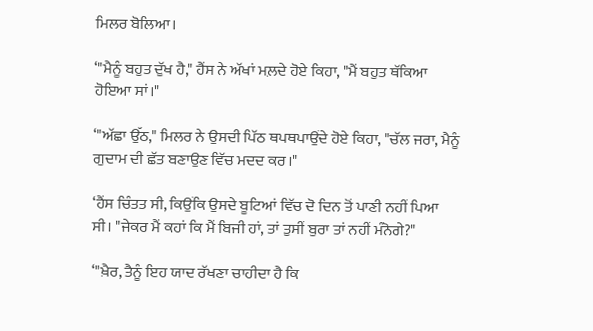ਮਿਲਰ ਬੋਲਿਆ।

‘"ਮੈਨੂੰ ਬਹੁਤ ਦੁੱਖ ਹੈ," ਹੈਂਸ ਨੇ ਅੱਖਾਂ ਮਲ਼ਦੇ ਹੋਏ ਕਿਹਾ, "ਮੈਂ ਬਹੁਤ ਥੱਕਿਆ ਹੋਇਆ ਸਾਂ।"

‘"ਅੱਛਾ ਉੱਠ," ਮਿਲਰ ਨੇ ਉਸਦੀ ਪਿੱਠ ਥਪਥਪਾਉਂਦੇ ਹੋਏ ਕਿਹਾ, "ਚੱਲ ਜਰਾ, ਮੈਨੂੰ ਗੁਦਾਮ ਦੀ ਛੱਤ ਬਣਾਉਣ ਵਿੱਚ ਮਦਦ ਕਰ।"

‘ਹੈਂਸ ਚਿੰਤਤ ਸੀ, ਕਿਉਂਕਿ ਉਸਦੇ ਬੂਟਿਆਂ ਵਿੱਚ ਦੋ ਦਿਨ ਤੋਂ ਪਾਣੀ ਨਹੀਂ ਪਿਆ ਸੀ। "ਜੇਕਰ ਮੈਂ ਕਹਾਂ ਕਿ ਮੈਂ ਬਿਜੀ ਹਾਂ, ਤਾਂ ਤੁਸੀਂ ਬੁਰਾ ਤਾਂ ਨਹੀਂ ਮੰਨੋਗੇ?"

‘"ਖ਼ੈਰ, ਤੈਨੂੰ ਇਹ ਯਾਦ ਰੱਖਣਾ ਚਾਹੀਦਾ ਹੈ ਕਿ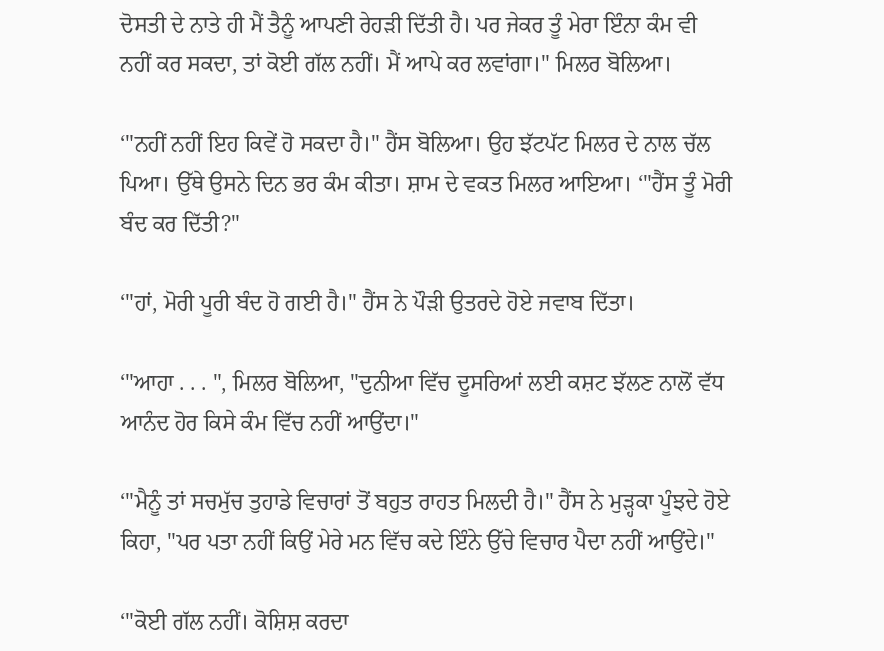ਦੋਸਤੀ ਦੇ ਨਾਤੇ ਹੀ ਮੈਂ ਤੈਨੂੰ ਆਪਣੀ ਰੇਹੜੀ ਦਿੱਤੀ ਹੈ। ਪਰ ਜੇਕਰ ਤੂੰ ਮੇਰਾ ਇੰਨਾ ਕੰਮ ਵੀ ਨਹੀਂ ਕਰ ਸਕਦਾ, ਤਾਂ ਕੋਈ ਗੱਲ ਨਹੀਂ। ਮੈਂ ਆਪੇ ਕਰ ਲਵਾਂਗਾ।" ਮਿਲਰ ਬੋਲਿਆ।

‘"ਨਹੀਂ ਨਹੀਂ ਇਹ ਕਿਵੇਂ ਹੋ ਸਕਦਾ ਹੈ।" ਹੈਂਸ ਬੋਲਿਆ। ਉਹ ਝੱਟਪੱਟ ਮਿਲਰ ਦੇ ਨਾਲ ਚੱਲ ਪਿਆ। ਉੱਥੇ ਉਸਨੇ ਦਿਨ ਭਰ ਕੰਮ ਕੀਤਾ। ਸ਼ਾਮ ਦੇ ਵਕਤ ਮਿਲਰ ਆਇਆ। ‘"ਹੈਂਸ ਤੂੰ ਮੋਰੀ ਬੰਦ ਕਰ ਦਿੱਤੀ?"

‘"ਹਾਂ, ਮੋਰੀ ਪੂਰੀ ਬੰਦ ਹੋ ਗਈ ਹੈ।" ਹੈਂਸ ਨੇ ਪੌੜੀ ਉਤਰਦੇ ਹੋਏ ਜਵਾਬ ਦਿੱਤਾ।

‘"ਆਹਾ . . . ", ਮਿਲਰ ਬੋਲਿਆ, "ਦੁਨੀਆ ਵਿੱਚ ਦੂਸਰਿਆਂ ਲਈ ਕਸ਼ਟ ਝੱਲਣ ਨਾਲੋਂ ਵੱਧ ਆਨੰਦ ਹੋਰ ਕਿਸੇ ਕੰਮ ਵਿੱਚ ਨਹੀਂ ਆਉਂਦਾ।"

‘"ਮੈਨੂੰ ਤਾਂ ਸਚਮੁੱਚ ਤੁਹਾਡੇ ਵਿਚਾਰਾਂ ਤੋਂ ਬਹੁਤ ਰਾਹਤ ਮਿਲਦੀ ਹੈ।" ਹੈਂਸ ਨੇ ਮੁੜ੍ਹਕਾ ਪੂੰਝਦੇ ਹੋਏ ਕਿਹਾ, "ਪਰ ਪਤਾ ਨਹੀਂ ਕਿਉਂ ਮੇਰੇ ਮਨ ਵਿੱਚ ਕਦੇ ਇੰਨੇ ਉੱਚੇ ਵਿਚਾਰ ਪੈਦਾ ਨਹੀਂ ਆਉਂਦੇ।"

‘"ਕੋਈ ਗੱਲ ਨਹੀਂ। ਕੋਸ਼ਿਸ਼ ਕਰਦਾ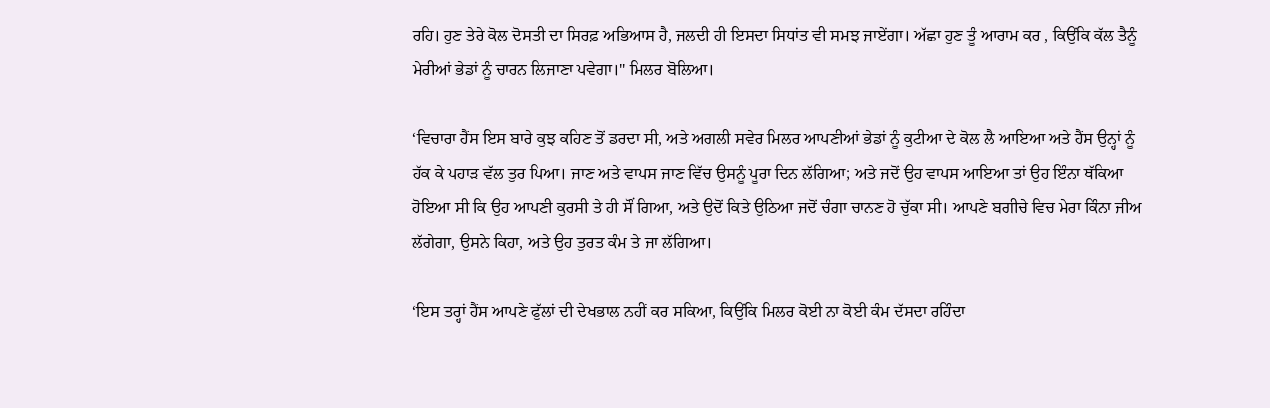ਰਹਿ। ਹੁਣ ਤੇਰੇ ਕੋਲ ਦੋਸਤੀ ਦਾ ਸਿਰਫ਼ ਅਭਿਆਸ ਹੈ, ਜਲਦੀ ਹੀ ਇਸਦਾ ਸਿਧਾਂਤ ਵੀ ਸਮਝ ਜਾਏਂਗਾ। ਅੱਛਾ ਹੁਣ ਤੂੰ ਆਰਾਮ ਕਰ , ਕਿਉਂਕਿ ਕੱਲ ਤੈਨੂੰ ਮੇਰੀਆਂ ਭੇਡਾਂ ਨੂੰ ਚਾਰਨ ਲਿਜਾਣਾ ਪਵੇਗਾ।" ਮਿਲਰ ਬੋਲਿਆ।

‘ਵਿਚਾਰਾ ਹੈਂਸ ਇਸ ਬਾਰੇ ਕੁਝ ਕਹਿਣ ਤੋਂ ਡਰਦਾ ਸੀ, ਅਤੇ ਅਗਲੀ ਸਵੇਰ ਮਿਲਰ ਆਪਣੀਆਂ ਭੇਡਾਂ ਨੂੰ ਕੁਟੀਆ ਦੇ ਕੋਲ ਲੈ ਆਇਆ ਅਤੇ ਹੈਂਸ ਉਨ੍ਹਾਂ ਨੂੰ ਹੱਕ ਕੇ ਪਹਾੜ ਵੱਲ ਤੁਰ ਪਿਆ। ਜਾਣ ਅਤੇ ਵਾਪਸ ਜਾਣ ਵਿੱਚ ਉਸਨੂੰ ਪੂਰਾ ਦਿਨ ਲੱਗਿਆ; ਅਤੇ ਜਦੋਂ ਉਹ ਵਾਪਸ ਆਇਆ ਤਾਂ ਉਹ ਇੰਨਾ ਥੱਕਿਆ ਹੋਇਆ ਸੀ ਕਿ ਉਹ ਆਪਣੀ ਕੁਰਸੀ ਤੇ ਹੀ ਸੌਂ ਗਿਆ, ਅਤੇ ਉਦੋਂ ਕਿਤੇ ਉਠਿਆ ਜਦੋਂ ਚੰਗਾ ਚਾਨਣ ਹੋ ਚੁੱਕਾ ਸੀ। ਆਪਣੇ ਬਗੀਚੇ ਵਿਚ ਮੇਰਾ ਕਿੰਨਾ ਜੀਅ ਲੱਗੇਗਾ, ਉਸਨੇ ਕਿਹਾ, ਅਤੇ ਉਹ ਤੁਰਤ ਕੰਮ ਤੇ ਜਾ ਲੱਗਿਆ।

‘ਇਸ ਤਰ੍ਹਾਂ ਹੈਂਸ ਆਪਣੇ ਫੁੱਲਾਂ ਦੀ ਦੇਖਭਾਲ ਨਹੀਂ ਕਰ ਸਕਿਆ, ਕਿਉਂਕਿ ਮਿਲਰ ਕੋਈ ਨਾ ਕੋਈ ਕੰਮ ਦੱਸਦਾ ਰਹਿੰਦਾ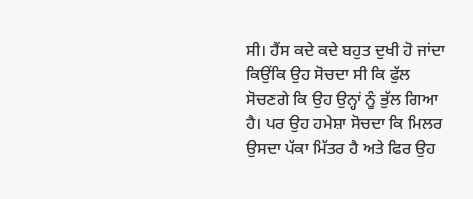ਸੀ। ਹੈਂਸ ਕਦੇ ਕਦੇ ਬਹੁਤ ਦੁਖੀ ਹੋ ਜਾਂਦਾ ਕਿਉਂਕਿ ਉਹ ਸੋਚਦਾ ਸੀ ਕਿ ਫੁੱਲ ਸੋਚਣਗੇ ਕਿ ਉਹ ਉਨ੍ਹਾਂ ਨੂੰ ਭੁੱਲ ਗਿਆ ਹੈ। ਪਰ ਉਹ ਹਮੇਸ਼ਾ ਸੋਚਦਾ ਕਿ ਮਿਲਰ ਉਸਦਾ ਪੱਕਾ ਮਿੱਤਰ ਹੈ ਅਤੇ ਫਿਰ ਉਹ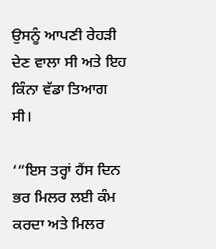ਉਸਨੂੰ ਆਪਣੀ ਰੇਹੜੀ ਦੇਣ ਵਾਲਾ ਸੀ ਅਤੇ ਇਹ ਕਿੰਨਾ ਵੱਡਾ ਤਿਆਗ ਸੀ।

‘“ਇਸ ਤਰ੍ਹਾਂ ਹੈਂਸ ਦਿਨ ਭਰ ਮਿਲਰ ਲਈ ਕੰਮ ਕਰਦਾ ਅਤੇ ਮਿਲਰ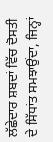ਲੱਛੇਦਾਰ ਸ਼ਬਦਾਂ ਵਿੱਚ ਦੋਸਤੀ ਦੇ ਸਿੱਧਾਂਤ ਸਮਝਾਉਂਦਾ, ਜਿਨ੍ਹਾਂ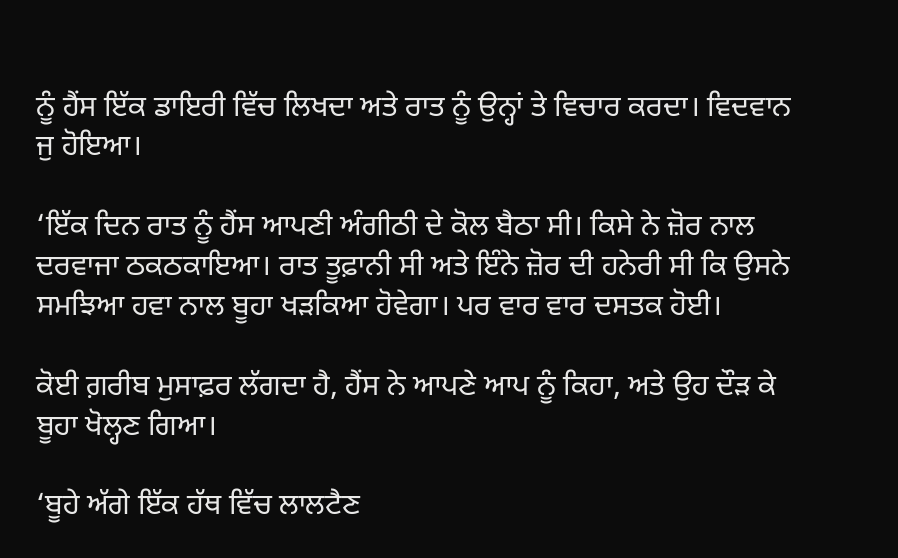ਨੂੰ ਹੈਂਸ ਇੱਕ ਡਾਇਰੀ ਵਿੱਚ ਲਿਖਦਾ ਅਤੇ ਰਾਤ ਨੂੰ ਉਨ੍ਹਾਂ ਤੇ ਵਿਚਾਰ ਕਰਦਾ। ਵਿਦਵਾਨ ਜੁ ਹੋਇਆ।

‘ਇੱਕ ਦਿਨ ਰਾਤ ਨੂੰ ਹੈਂਸ ਆਪਣੀ ਅੰਗੀਠੀ ਦੇ ਕੋਲ ਬੈਠਾ ਸੀ। ਕਿਸੇ ਨੇ ਜ਼ੋਰ ਨਾਲ ਦਰਵਾਜਾ ਠਕਠਕਾਇਆ। ਰਾਤ ਤੂਫ਼ਾਨੀ ਸੀ ਅਤੇ ਇੰਨੇ ਜ਼ੋਰ ਦੀ ਹਨੇਰੀ ਸੀ ਕਿ ਉਸਨੇ ਸਮਝਿਆ ਹਵਾ ਨਾਲ ਬੂਹਾ ਖੜਕਿਆ ਹੋਵੇਗਾ। ਪਰ ਵਾਰ ਵਾਰ ਦਸਤਕ ਹੋਈ।

ਕੋਈ ਗ਼ਰੀਬ ਮੁਸਾਫ਼ਰ ਲੱਗਦਾ ਹੈ, ਹੈਂਸ ਨੇ ਆਪਣੇ ਆਪ ਨੂੰ ਕਿਹਾ, ਅਤੇ ਉਹ ਦੌੜ ਕੇ ਬੂਹਾ ਖੋਲ੍ਹਣ ਗਿਆ।

‘ਬੂਹੇ ਅੱਗੇ ਇੱਕ ਹੱਥ ਵਿੱਚ ਲਾਲਟੈਣ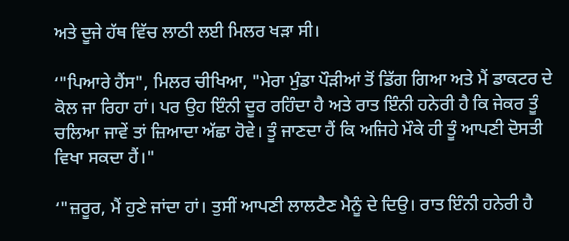ਅਤੇ ਦੂਜੇ ਹੱਥ ਵਿੱਚ ਲਾਠੀ ਲਈ ਮਿਲਰ ਖੜਾ ਸੀ।

‘"ਪਿਆਰੇ ਹੈਂਸ", ਮਿਲਰ ਚੀਖਿਆ, "ਮੇਰਾ ਮੁੰਡਾ ਪੌੜੀਆਂ ਤੋਂ ਡਿੱਗ ਗਿਆ ਅਤੇ ਮੈਂ ਡਾਕਟਰ ਦੇ ਕੋਲ ਜਾ ਰਿਹਾ ਹਾਂ। ਪਰ ਉਹ ਇੰਨੀ ਦੂਰ ਰਹਿੰਦਾ ਹੈ ਅਤੇ ਰਾਤ ਇੰਨੀ ਹਨੇਰੀ ਹੈ ਕਿ ਜੇਕਰ ਤੂੰ ਚਲਿਆ ਜਾਵੇਂ ਤਾਂ ਜ਼ਿਆਦਾ ਅੱਛਾ ਹੋਵੇ। ਤੂੰ ਜਾਣਦਾ ਹੈਂ ਕਿ ਅਜਿਹੇ ਮੌਕੇ ਹੀ ਤੂੰ ਆਪਣੀ ਦੋਸਤੀ ਵਿਖਾ ਸਕਦਾ ਹੈਂ।"

‘"ਜ਼ਰੂਰ, ਮੈਂ ਹੁਣੇ ਜਾਂਦਾ ਹਾਂ। ਤੁਸੀਂ ਆਪਣੀ ਲਾਲਟੈਣ ਮੈਨੂੰ ਦੇ ਦਿਉ। ਰਾਤ ਇੰਨੀ ਹਨੇਰੀ ਹੈ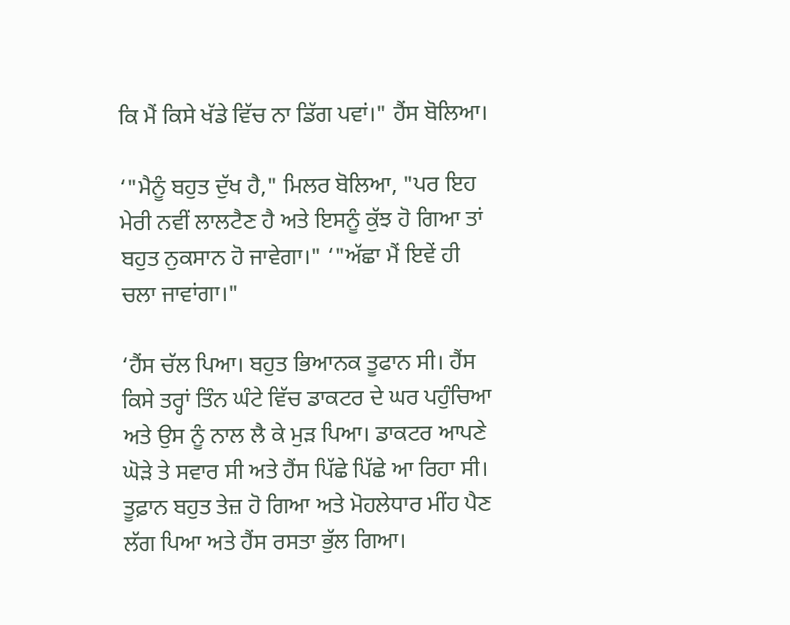ਕਿ ਮੈਂ ਕਿਸੇ ਖੱਡੇ ਵਿੱਚ ਨਾ ਡਿੱਗ ਪਵਾਂ।" ਹੈਂਸ ਬੋਲਿਆ।

‘"ਮੈਨੂੰ ਬਹੁਤ ਦੁੱਖ ਹੈ," ਮਿਲਰ ਬੋਲਿਆ, "ਪਰ ਇਹ ਮੇਰੀ ਨਵੀਂ ਲਾਲਟੈਣ ਹੈ ਅਤੇ ਇਸਨੂੰ ਕੁੱਝ ਹੋ ਗਿਆ ਤਾਂ ਬਹੁਤ ਨੁਕਸਾਨ ਹੋ ਜਾਵੇਗਾ।" ‘"ਅੱਛਾ ਮੈਂ ਇਵੇਂ ਹੀ ਚਲਾ ਜਾਵਾਂਗਾ।"

‘ਹੈਂਸ ਚੱਲ ਪਿਆ। ਬਹੁਤ ਭਿਆਨਕ ਤੂਫਾਨ ਸੀ। ਹੈਂਸ ਕਿਸੇ ਤਰ੍ਹਾਂ ਤਿੰਨ ਘੰਟੇ ਵਿੱਚ ਡਾਕਟਰ ਦੇ ਘਰ ਪਹੁੰਚਿਆ ਅਤੇ ਉਸ ਨੂੰ ਨਾਲ ਲੈ ਕੇ ਮੁੜ ਪਿਆ। ਡਾਕਟਰ ਆਪਣੇ ਘੋੜੇ ਤੇ ਸਵਾਰ ਸੀ ਅਤੇ ਹੈਂਸ ਪਿੱਛੇ ਪਿੱਛੇ ਆ ਰਿਹਾ ਸੀ। ਤੂਫ਼ਾਨ ਬਹੁਤ ਤੇਜ਼ ਹੋ ਗਿਆ ਅਤੇ ਮੋਹਲੇਧਾਰ ਮੀਂਹ ਪੈਣ ਲੱਗ ਪਿਆ ਅਤੇ ਹੈਂਸ ਰਸਤਾ ਭੁੱਲ ਗਿਆ।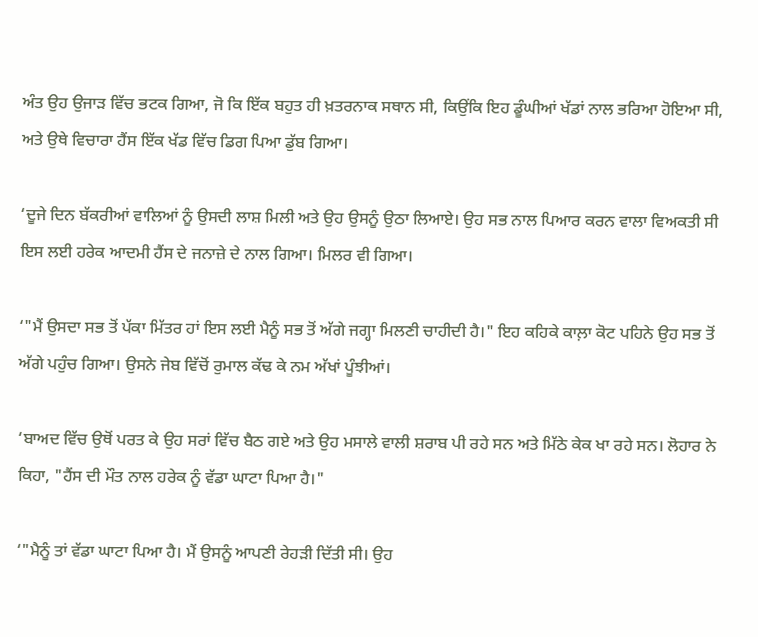ਅੰਤ ਉਹ ਉਜਾੜ ਵਿੱਚ ਭਟਕ ਗਿਆ, ਜੋ ਕਿ ਇੱਕ ਬਹੁਤ ਹੀ ਖ਼ਤਰਨਾਕ ਸਥਾਨ ਸੀ, ਕਿਉਂਕਿ ਇਹ ਡੂੰਘੀਆਂ ਖੱਡਾਂ ਨਾਲ ਭਰਿਆ ਹੋਇਆ ਸੀ, ਅਤੇ ਉਥੇ ਵਿਚਾਰਾ ਹੈਂਸ ਇੱਕ ਖੱਡ ਵਿੱਚ ਡਿਗ ਪਿਆ ਡੁੱਬ ਗਿਆ।

‘ਦੂਜੇ ਦਿਨ ਬੱਕਰੀਆਂ ਵਾਲਿਆਂ ਨੂੰ ਉਸਦੀ ਲਾਸ਼ ਮਿਲੀ ਅਤੇ ਉਹ ਉਸਨੂੰ ਉਠਾ ਲਿਆਏ। ਉਹ ਸਭ ਨਾਲ ਪਿਆਰ ਕਰਨ ਵਾਲਾ ਵਿਅਕਤੀ ਸੀ ਇਸ ਲਈ ਹਰੇਕ ਆਦਮੀ ਹੈਂਸ ਦੇ ਜਨਾਜ਼ੇ ਦੇ ਨਾਲ ਗਿਆ। ਮਿਲਰ ਵੀ ਗਿਆ।

‘"ਮੈਂ ਉਸਦਾ ਸਭ ਤੋਂ ਪੱਕਾ ਮਿੱਤਰ ਹਾਂ ਇਸ ਲਈ ਮੈਨੂੰ ਸਭ ਤੋਂ ਅੱਗੇ ਜਗ੍ਹਾ ਮਿਲਣੀ ਚਾਹੀਦੀ ਹੈ।" ਇਹ ਕਹਿਕੇ ਕਾਲ਼ਾ ਕੋਟ ਪਹਿਨੇ ਉਹ ਸਭ ਤੋਂ ਅੱਗੇ ਪਹੁੰਚ ਗਿਆ। ਉਸਨੇ ਜੇਬ ਵਿੱਚੋਂ ਰੁਮਾਲ ਕੱਢ ਕੇ ਨਮ ਅੱਖਾਂ ਪੂੰਝੀਆਂ।

‘ਬਾਅਦ ਵਿੱਚ ਉਥੋਂ ਪਰਤ ਕੇ ਉਹ ਸਰਾਂ ਵਿੱਚ ਬੈਠ ਗਏ ਅਤੇ ਉਹ ਮਸਾਲੇ ਵਾਲੀ ਸ਼ਰਾਬ ਪੀ ਰਹੇ ਸਨ ਅਤੇ ਮਿੱਠੇ ਕੇਕ ਖਾ ਰਹੇ ਸਨ। ਲੋਹਾਰ ਨੇ ਕਿਹਾ, "ਹੈਂਸ ਦੀ ਮੌਤ ਨਾਲ ਹਰੇਕ ਨੂੰ ਵੱਡਾ ਘਾਟਾ ਪਿਆ ਹੈ।"

‘"ਮੈਨੂੰ ਤਾਂ ਵੱਡਾ ਘਾਟਾ ਪਿਆ ਹੈ। ਮੈਂ ਉਸਨੂੰ ਆਪਣੀ ਰੇਹੜੀ ਦਿੱਤੀ ਸੀ। ਉਹ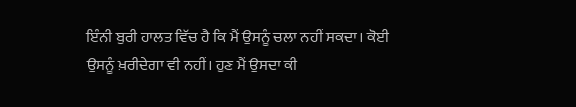ਇੰਨੀ ਬੁਰੀ ਹਾਲਤ ਵਿੱਚ ਹੈ ਕਿ ਮੈਂ ਉਸਨੂੰ ਚਲਾ ਨਹੀਂ ਸਕਦਾ। ਕੋਈ ਉਸਨੂੰ ਖ਼ਰੀਦੇਗਾ ਵੀ ਨਹੀਂ। ਹੁਣ ਮੈਂ ਉਸਦਾ ਕੀ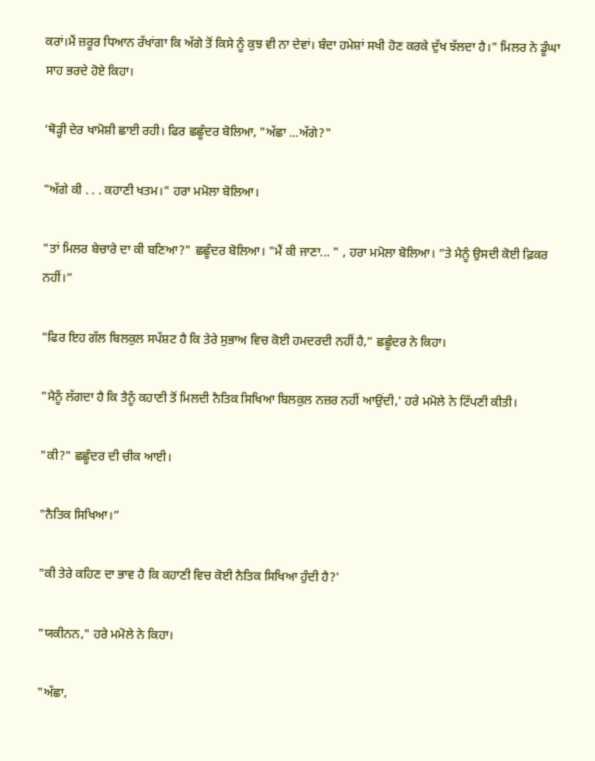ਕਰਾਂ।ਮੈਂ ਜ਼ਰੂਰ ਧਿਆਨ ਰੱਖਾਂਗਾ ਕਿ ਅੱਗੇ ਤੋਂ ਕਿਸੇ ਨੂੰ ਕੁਝ ਵੀ ਨਾ ਦੇਵਾਂ। ਬੰਦਾ ਹਮੇਸ਼ਾਂ ਸਖੀ ਹੋਣ ਕਰਕੇ ਦੁੱਖ ਝੱਲਦਾ ਹੈ।" ਮਿਲਰ ਨੇ ਡੂੰਘਾ ਸਾਹ ਭਰਦੇ ਹੋਏ ਕਿਹਾ।

‘ਥੋੜ੍ਹੀ ਦੇਰ ਖਾਮੋਸ਼ੀ ਛਾਈ ਰਹੀ। ਫਿਰ ਛਛੂੰਦਰ ਬੋਲਿਆ, "ਅੱਛਾ ...ਅੱਗੇ?"

"ਅੱਗੇ ਕੀ . . . ਕਹਾਣੀ ਖਤਮ।" ਹਰਾ ਮਮੋਲਾ ਬੋਲਿਆ।

"ਤਾਂ ਮਿਲਰ ਬੇਚਾਰੇ ਦਾ ਕੀ ਬਣਿਆ?" ਛਛੂੰਦਰ ਬੋਲਿਆ। "ਮੈਂ ਕੀ ਜਾਣਾ... " , ਹਰਾ ਮਮੋਲਾ ਬੋਲਿਆ। ”ਤੇ ਮੈਨੂੰ ਉਸਦੀ ਕੋਈ ਫ਼ਿਕਰ ਨਹੀਂ।”

"ਫਿਰ ਇਹ ਗੱਲ ਬਿਲਕੁਲ ਸਪੱਸ਼ਟ ਹੈ ਕਿ ਤੇਰੇ ਸੁਭਾਅ ਵਿਚ ਕੋਈ ਹਮਦਰਦੀ ਨਹੀਂ ਹੈ,” ਛਛੂੰਦਰ ਨੇ ਕਿਹਾ।

"ਮੈਨੂੰ ਲੱਗਦਾ ਹੈ ਕਿ ਤੈਨੂੰ ਕਹਾਣੀ ਤੋਂ ਮਿਲਦੀ ਨੈਤਿਕ ਸਿਖਿਆ ਬਿਲਕੁਲ ਨਜ਼ਰ ਨਹੀਂ ਆਉਂਦੀ,' ਹਰੇ ਮਮੋਲੇ ਨੇ ਟਿੱਪਣੀ ਕੀਤੀ।

"ਕੀ?" ਛਛੂੰਦਰ ਦੀ ਚੀਕ ਆਈ।

"ਨੈਤਿਕ ਸਿਖਿਆ।”

"ਕੀ ਤੇਰੇ ਕਹਿਣ ਦਾ ਭਾਵ ਹੈ ਕਿ ਕਹਾਣੀ ਵਿਚ ਕੋਈ ਨੈਤਿਕ ਸਿਖਿਆ ਹੁੰਦੀ ਹੈ?'

"ਯਕੀਨਨ," ਹਰੇ ਮਮੋਲੇ ਨੇ ਕਿਹਾ।

"ਅੱਛਾ,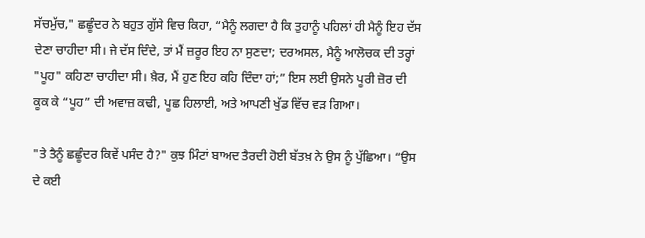ਸੱਚਮੁੱਚ," ਛਛੂੰਦਰ ਨੇ ਬਹੁਤ ਗੁੱਸੇ ਵਿਚ ਕਿਹਾ, “ਮੈਨੂੰ ਲਗਦਾ ਹੈ ਕਿ ਤੁਹਾਨੂੰ ਪਹਿਲਾਂ ਹੀ ਮੈਨੂੰ ਇਹ ਦੱਸ ਦੇਣਾ ਚਾਹੀਦਾ ਸੀ। ਜੇ ਦੱਸ ਦਿੰਦੇ, ਤਾਂ ਮੈਂ ਜ਼ਰੂਰ ਇਹ ਨਾ ਸੁਣਦਾ; ਦਰਅਸਲ, ਮੈਨੂੰ ਆਲੋਚਕ ਦੀ ਤਰ੍ਹਾਂ "ਪੂਹ" ਕਹਿਣਾ ਚਾਹੀਦਾ ਸੀ। ਖ਼ੈਰ, ਮੈਂ ਹੁਣ ਇਹ ਕਹਿ ਦਿੰਦਾ ਹਾਂ;” ਇਸ ਲਈ ਉਸਨੇ ਪੂਰੀ ਜ਼ੋਰ ਦੀ ਕੂਕ ਕੇ “ਪੂਹ” ਦੀ ਅਵਾਜ਼ ਕਢੀ, ਪੂਛ ਹਿਲਾਈ, ਅਤੇ ਆਪਣੀ ਖੁੱਡ ਵਿੱਚ ਵੜ ਗਿਆ।

"ਤੇ ਤੈਨੂੰ ਛਛੂੰਦਰ ਕਿਵੇਂ ਪਸੰਦ ਹੈ?" ਕੁਝ ਮਿੰਟਾਂ ਬਾਅਦ ਤੈਰਦੀ ਹੋਈ ਬੱਤਖ਼ ਨੇ ਉਸ ਨੂੰ ਪੁੱਛਿਆ। “ਉਸ ਦੇ ਕਈ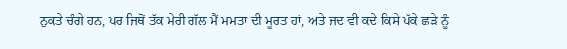ਨੁਕਤੇ ਚੰਗੇ ਹਨ, ਪਰ ਜਿਥੋਂ ਤੱਕ ਮੇਰੀ ਗੱਲ ਮੈਂ ਮਮਤਾ ਦੀ ਮੂਰਤ ਹਾਂ, ਅਤੇ ਜਦ ਵੀ ਕਦੇ ਕਿਸੇ ਪੱਕੇ ਛੜੇ ਨੂੰ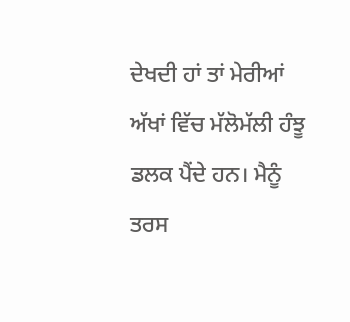ਦੇਖਦੀ ਹਾਂ ਤਾਂ ਮੇਰੀਆਂ ਅੱਖਾਂ ਵਿੱਚ ਮੱਲੋਮੱਲੀ ਹੰਝੂ ਡਲਕ ਪੈਂਦੇ ਹਨ। ਮੈਨੂੰ ਤਰਸ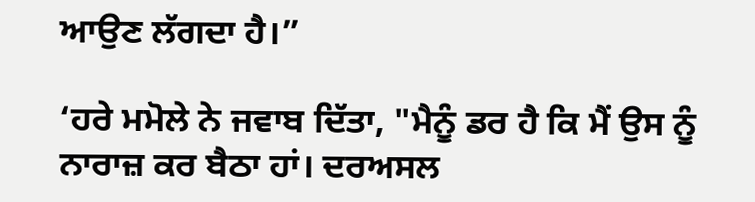ਆਉਣ ਲੱਗਦਾ ਹੈ।”

‘ਹਰੇ ਮਮੋਲੇ ਨੇ ਜਵਾਬ ਦਿੱਤਾ, "ਮੈਨੂੰ ਡਰ ਹੈ ਕਿ ਮੈਂ ਉਸ ਨੂੰ ਨਾਰਾਜ਼ ਕਰ ਬੈਠਾ ਹਾਂ। ਦਰਅਸਲ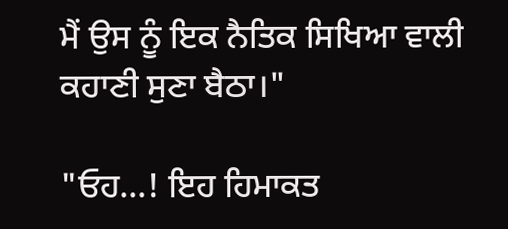ਮੈਂ ਉਸ ਨੂੰ ਇਕ ਨੈਤਿਕ ਸਿਖਿਆ ਵਾਲੀ ਕਹਾਣੀ ਸੁਣਾ ਬੈਠਾ।"

"ਓਹ...! ਇਹ ਹਿਮਾਕਤ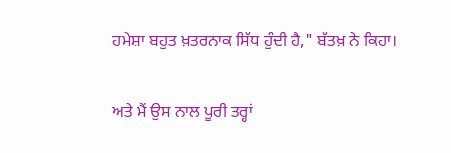ਹਮੇਸ਼ਾ ਬਹੁਤ ਖ਼ਤਰਨਾਕ ਸਿੱਧ ਹੁੰਦੀ ਹੈ," ਬੱਤਖ਼ ਨੇ ਕਿਹਾ।

ਅਤੇ ਮੈਂ ਉਸ ਨਾਲ ਪੂਰੀ ਤਰ੍ਹਾਂ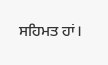ਸਹਿਮਤ ਹਾਂ।